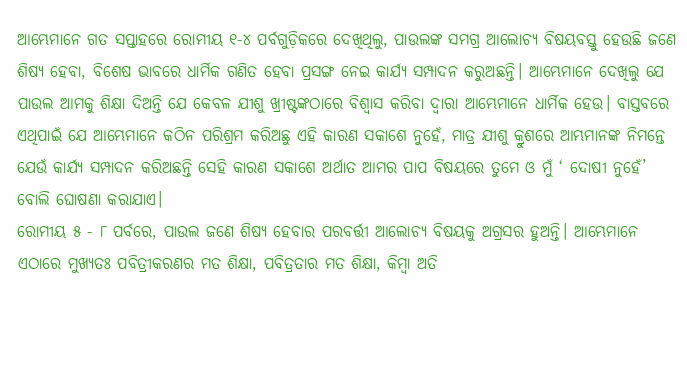ଆମ୍ଭେମାନେ ଗତ ସପ୍ତାହରେ ରୋମୀୟ ୧-୪ ପର୍ବଗୁଡ଼ିକରେ ଦେଖିଥିଲୁ, ପାଉଲଙ୍କ ସମଗ୍ର ଆଲୋଚ୍ୟ ବିଷୟବସ୍ତୁ ହେଉଛି ଜଣେ ଶିଷ୍ୟ ହେବା, ବିଶେଷ ଭାବରେ ଧାର୍ମିକ ଗଣିତ ହେବା ପ୍ରସଙ୍ଗ ନେଇ କାର୍ଯ୍ୟ ସମ୍ପାଦନ କରୁଅଛନ୍ତି। ଆମ୍ଭେମାନେ ଦେଖିଲୁ ଯେ ପାଉଲ ଆମକୁ ଶିକ୍ଷା ଦିଅନ୍ତି ଯେ କେବଳ ଯୀଶୁ ଖ୍ରୀଷ୍ଟଙ୍କଠାରେ ବିଶ୍ୱାସ କରିବା ଦ୍ୱାରା ଆମ୍ଭେମାନେ ଧାର୍ମିକ ହେଉ। ବାସ୍ତବରେ ଏଥିପାଇଁ ଯେ ଆମ୍ଭେମାନେ କଠିନ ପରିଶ୍ରମ କରିଅଛୁ ଏହି କାରଣ ସକାଶେ ନୁହେଁ, ମାତ୍ର ଯୀଶୁ କ୍ରୁଶରେ ଆମ୍ଭମାନଙ୍କ ନିମନ୍ତେ ଯେଉଁ କାର୍ଯ୍ୟ ସମ୍ପାଦନ କରିଅଛନ୍ତି ସେହି କାରଣ ସକାଶେ ଅର୍ଥାତ ଆମର ପାପ ବିଷୟରେ ତୁମେ ଓ ମୁଁ ‘ ଦୋଷୀ ନୁହେଁ’ ବୋଲି ଘୋଷଣା କରାଯାଏ।
ରୋମୀୟ ୫ - ୮ ପର୍ବରେ, ପାଉଲ ଜଣେ ଶିଷ୍ୟ ହେବାର ପରବର୍ତ୍ତୀ ଆଲୋଚ୍ୟ ବିଷୟକୁ ଅଗ୍ରସର ହୁଅନ୍ତି। ଆମ୍ଭେମାନେ ଏଠାରେ ମୁଖ୍ୟତଃ ପବିତ୍ରୀକରଣର ମତ ଶିକ୍ଷା, ପବିତ୍ରତାର ମତ ଶିକ୍ଷା, କିମ୍ବା ଅତି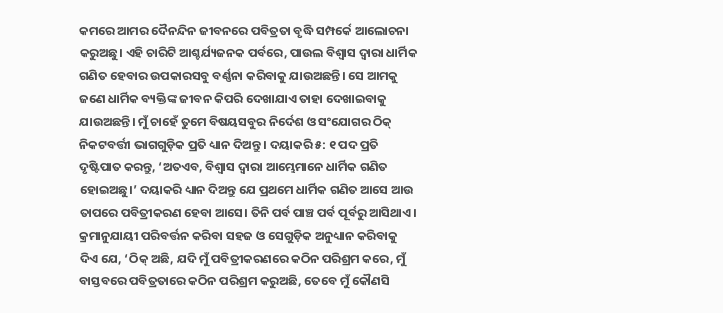କମରେ ଆମର ଦୈନନ୍ଦିନ ଜୀବନରେ ପବିତ୍ରତା ବୃଦ୍ଧି ସମ୍ପର୍କେ ଆଲୋଚନା କରୁଅଛୁ। ଏହି ଚାରିଟି ଆଶ୍ଚର୍ଯ୍ୟଜନକ ପର୍ବରେ, ପାଉଲ ବିଶ୍ୱାସ ଦ୍ୱାରା ଧାର୍ମିକ ଗଣିତ ହେବାର ଉପକାରସବୁ ବର୍ଣ୍ଣନା କରିବାକୁ ଯାଉଅଛନ୍ତି। ସେ ଆମକୁ ଜଣେ ଧାର୍ମିକ ବ୍ୟକ୍ତିଙ୍କ ଜୀବନ କିପରି ଦେଖାଯାଏ ତାହା ଦେଖାଇବାକୁ ଯାଉଅଛନ୍ତି। ମୁଁ ଚାହେଁ ତୁମେ ବିଷୟସବୁର ନିର୍ଦେଶ ଓ ସଂଯୋଗର ଠିକ୍ ନିକଟବର୍ତ୍ତୀ ଭାଗଗୁଡ଼ିକ ପ୍ରତି ଧ୍ୟାନ ଦିଅନ୍ତୁ । ଦୟାକରି ୫: ୧ ପଦ ପ୍ରତି ଦୃଷ୍ଟିପାତ କରନ୍ତୁ, ‘ଅତଏବ, ବିଶ୍ୱାସ ଦ୍ୱାରା ଆମ୍ଭେମାନେ ଧାର୍ମିକ ଗଣିତ ହୋଇଅଛୁ।’ ଦୟାକରି ଧ୍ୟାନ ଦିଅନ୍ତୁ ଯେ ପ୍ରଥମେ ଧାର୍ମିକ ଗଣିତ ଆସେ ଆଉ ତାପରେ ପବିତ୍ରୀକରଣ ହେବା ଆସେ। ତିନି ପର୍ବ ପାଞ୍ଚ ପର୍ବ ପୂର୍ବରୁ ଆସିଥାଏ। କ୍ରମାନୁଯାୟୀ ପରିବର୍ତ୍ତନ କରିବା ସହଜ ଓ ସେଗୁଡ଼ିକ ଅନୁଧ୍ୟାନ କରିବାକୁ ଦିଏ ଯେ, ‘ଠିକ୍ ଅଛି, ଯଦି ମୁଁ ପବିତ୍ରୀକରଣରେ କଠିନ ପରିଶ୍ରମ କରେ, ମୁଁ ବାସ୍ତବରେ ପବିତ୍ରତାରେ କଠିନ ପରିଶ୍ରମ କରୁଅଛି, ତେବେ ମୁଁ କୌଣସି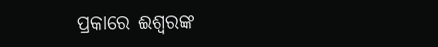ପ୍ରକାରେ ଈଶ୍ୱରଙ୍କ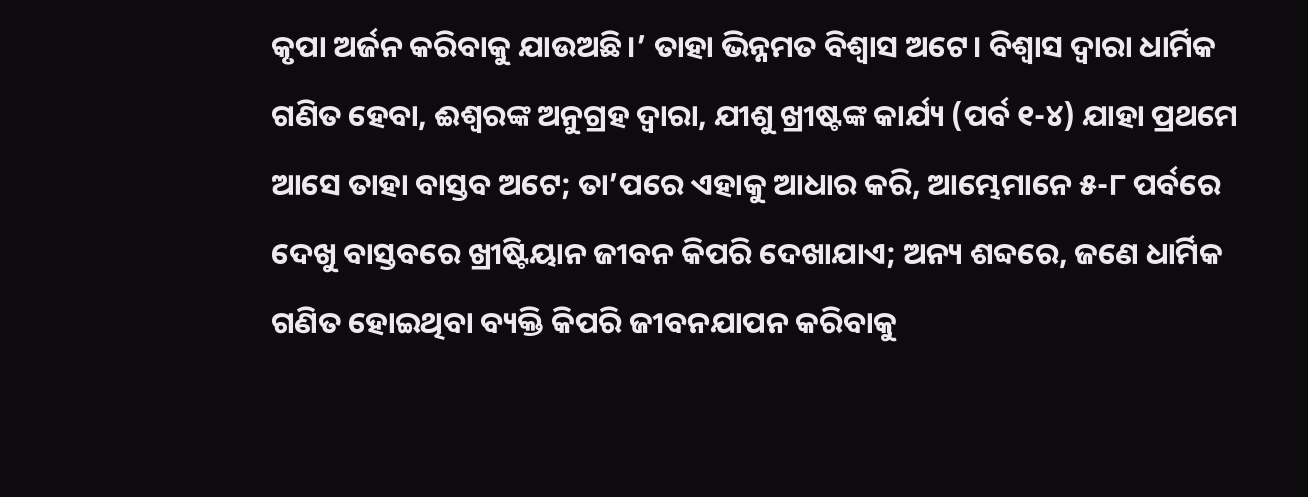କୃପା ଅର୍ଜନ କରିବାକୁ ଯାଉଅଛି।’ ତାହା ଭିନ୍ନମତ ବିଶ୍ୱାସ ଅଟେ। ବିଶ୍ୱାସ ଦ୍ୱାରା ଧାର୍ମିକ ଗଣିତ ହେବା, ଈଶ୍ୱରଙ୍କ ଅନୁଗ୍ରହ ଦ୍ୱାରା, ଯୀଶୁ ଖ୍ରୀଷ୍ଟଙ୍କ କାର୍ଯ୍ୟ (ପର୍ବ ୧-୪) ଯାହା ପ୍ରଥମେ ଆସେ ତାହା ବାସ୍ତବ ଅଟେ; ତା’ପରେ ଏହାକୁ ଆଧାର କରି, ଆମ୍ଭେମାନେ ୫-୮ ପର୍ବରେ ଦେଖୁ ବାସ୍ତବରେ ଖ୍ରୀଷ୍ଟିୟାନ ଜୀବନ କିପରି ଦେଖାଯାଏ; ଅନ୍ୟ ଶବ୍ଦରେ, ଜଣେ ଧାର୍ମିକ ଗଣିତ ହୋଇଥିବା ବ୍ୟକ୍ତି କିପରି ଜୀବନଯାପନ କରିବାକୁ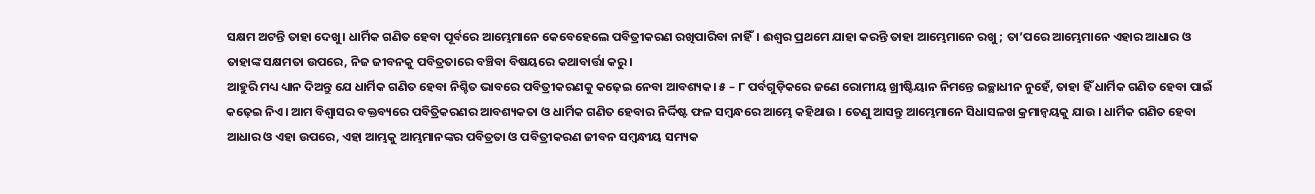ସକ୍ଷମ ଅଟନ୍ତି ତାହା ଦେଖୁ। ଧାର୍ମିକ ଗଣିତ ହେବା ପୂର୍ବରେ ଆମ୍ଭେମାନେ କେବେହେଲେ ପବିତ୍ରୀକରଣ ରଖିପାରିବା ନାହିଁ। ଈଶ୍ୱର ପ୍ରଥମେ ଯାହା କରନ୍ତି ତାହା ଆମ୍ଭେମାନେ ରଖୁ; ତା’ପରେ ଆମ୍ଭେମାନେ ଏହାର ଆଧାର ଓ ତାହାଙ୍କ ସକ୍ଷମତା ଉପରେ, ନିଜ ଜୀବନକୁ ପବିତ୍ରତାରେ ବଞ୍ଚିବା ବିଷୟରେ କଥାବାର୍ତ୍ତା କରୁ।
ଆହୁରି ମଧ୍ୟ ଧ୍ୟାନ ଦିଅନ୍ତୁ ଯେ ଧାର୍ମିକ ଗଣିତ ହେବା ନିଶ୍ଚିତ ଭାବରେ ପବିତ୍ରୀକରଣକୁ କଢ଼େଇ ନେବା ଆବଶ୍ୟକ। ୫ – ୮ ପର୍ବଗୁଡ଼ିକରେ ଜଣେ ରୋମୀୟ ଖ୍ରୀଷ୍ଟିୟାନ ନିମନ୍ତେ ଇଚ୍ଛାଧୀନ ନୁହେଁ, ତାହା ହିଁ ଧାର୍ମିକ ଗଣିତ ହେବା ପାଇଁ କଢ଼େଇ ନିଏ। ଆମ ବିଶ୍ୱାସର ବକ୍ତବ୍ୟରେ ପବିତ୍ରିକରଣର ଆବଶ୍ୟକତା ଓ ଧାର୍ମିକ ଗଣିତ ହେବାର ନିର୍ଦ୍ଦିଷ୍ଟ ଫଳ ସମ୍ବନ୍ଧରେ ଆମ୍ଭେ କହିଥାଉ । ତେଣୁ ଆସନ୍ତୁ ଆମ୍ଭେମାନେ ସିଧାସଳଖ କ୍ରମାନ୍ଵୟକୁ ଯାଉ । ଧାର୍ମିକ ଗଣିତ ହେବା ଆଧାର ଓ ଏହା ଉପରେ, ଏହା ଆମ୍ଭକୁ ଆମ୍ଭମାନଙ୍କର ପବିତ୍ରତା ଓ ପବିତ୍ରୀକରଣ ଜୀବନ ସମ୍ବନ୍ଧୀୟ ସମ୍ୟକ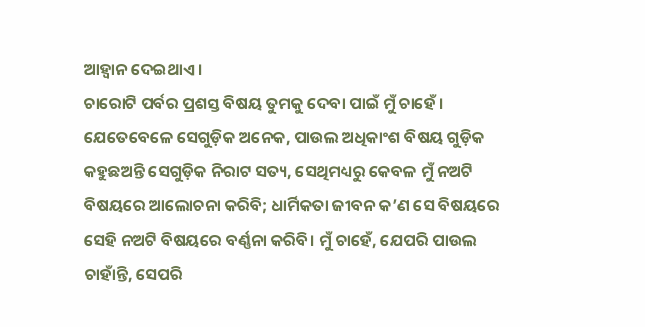ଆହ୍ୱାନ ଦେଇଥାଏ ।
ଚାରୋଟି ପର୍ବର ପ୍ରଶସ୍ତ ବିଷୟ ତୁମକୁ ଦେବା ପାଇଁ ମୁଁ ଚାହେଁ । ଯେତେବେଳେ ସେଗୁଡ଼ିକ ଅନେକ, ପାଉଲ ଅଧିକାଂଶ ବିଷୟ ଗୁଡ଼ିକ କହୁଛଅନ୍ତି ସେଗୁଡ଼ିକ ନିରାଟ ସତ୍ୟ, ସେଥିମଧ୍ୟରୁ କେବଳ ମୁଁ ନଅଟି ବିଷୟରେ ଆଲୋଚନା କରିବି; ଧାର୍ମିକତା ଜୀବନ କ’ଣ ସେ ବିଷୟରେ ସେହି ନଅଟି ବିଷୟରେ ବର୍ଣ୍ଣନା କରିବି। ମୁଁ ଚାହେଁ, ଯେପରି ପାଉଲ ଚାହାଁନ୍ତି, ସେପରି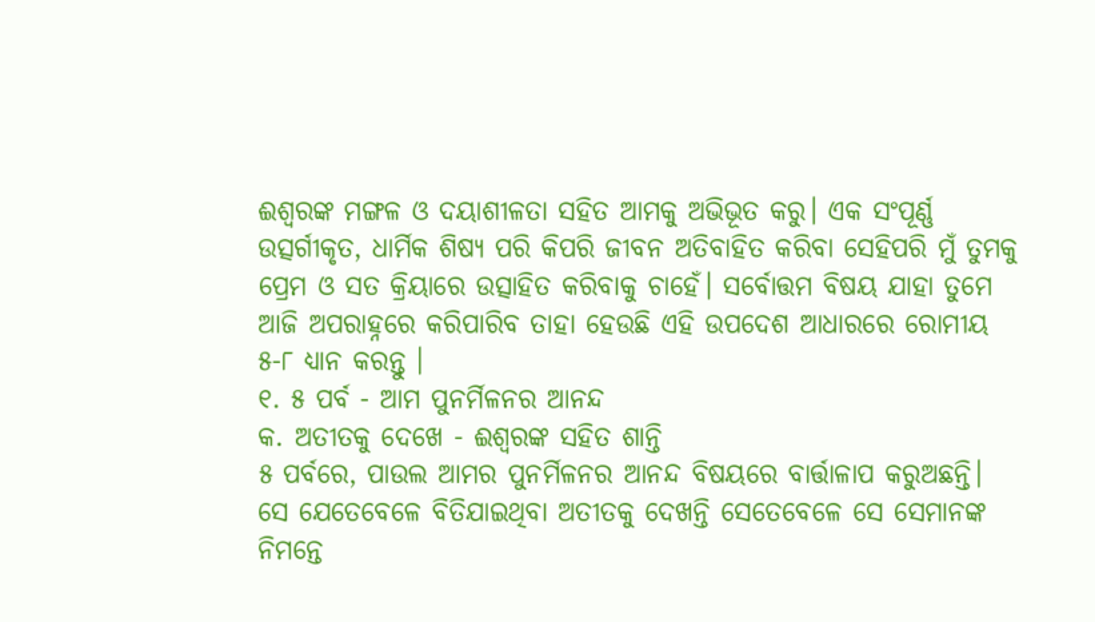ଈଶ୍ୱରଙ୍କ ମଙ୍ଗଳ ଓ ଦୟାଶୀଳତା ସହିତ ଆମକୁ ଅଭିଭୂତ କରୁ। ଏକ ସଂପୂର୍ଣ୍ଣ ଉତ୍ସର୍ଗୀକୃତ, ଧାର୍ମିକ ଶିଷ୍ୟ ପରି କିପରି ଜୀବନ ଅତିବାହିତ କରିବା ସେହିପରି ମୁଁ ତୁମକୁ ପ୍ରେମ ଓ ସତ କ୍ରିୟାରେ ଉତ୍ସାହିତ କରିବାକୁ ଚାହେଁ। ସର୍ବୋତ୍ତମ ବିଷୟ ଯାହା ତୁମେ ଆଜି ଅପରାହ୍ନରେ କରିପାରିବ ତାହା ହେଉଛି ଏହି ଉପଦେଶ ଆଧାରରେ ରୋମୀୟ ୫-୮ ଧ୍ୟାନ କରନ୍ତୁ ।
୧. ୫ ପର୍ବ - ଆମ ପୁନର୍ମିଳନର ଆନନ୍ଦ
କ. ଅତୀତକୁ ଦେଖେ - ଈଶ୍ୱରଙ୍କ ସହିତ ଶାନ୍ତି
୫ ପର୍ବରେ, ପାଉଲ ଆମର ପୁନର୍ମିଳନର ଆନନ୍ଦ ବିଷୟରେ ବାର୍ତ୍ତାଳାପ କରୁଅଛନ୍ତି। ସେ ଯେତେବେଳେ ବିତିଯାଇଥିବା ଅତୀତକୁ ଦେଖନ୍ତି ସେତେବେଳେ ସେ ସେମାନଙ୍କ ନିମନ୍ତେ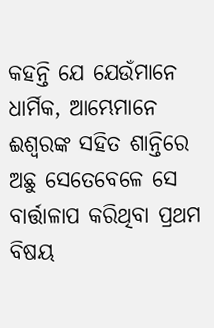କହନ୍ତି ଯେ ଯେଉଁମାନେ ଧାର୍ମିକ, ଆମ୍ଭେମାନେ ଈଶ୍ୱରଙ୍କ ସହିତ ଶାନ୍ତିରେ ଅଛୁ ସେତେବେଳେ ସେ ବାର୍ତ୍ତାଳାପ କରିଥିବା ପ୍ରଥମ ବିଷୟ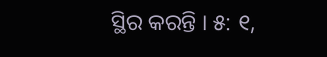ସ୍ଥିର କରନ୍ତି । ୫: ୧,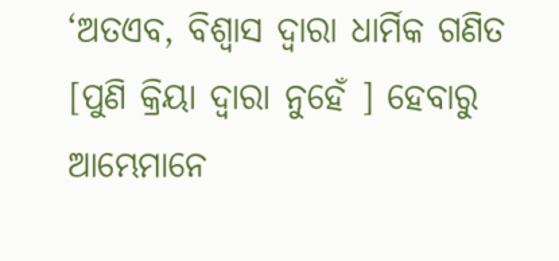‘ଅତଏବ, ବିଶ୍ୱାସ ଦ୍ୱାରା ଧାର୍ମିକ ଗଣିତ [ପୁଣି କ୍ରିୟା ଦ୍ୱାରା ନୁହେଁ ] ହେବାରୁ ଆମ୍ଭେମାନେ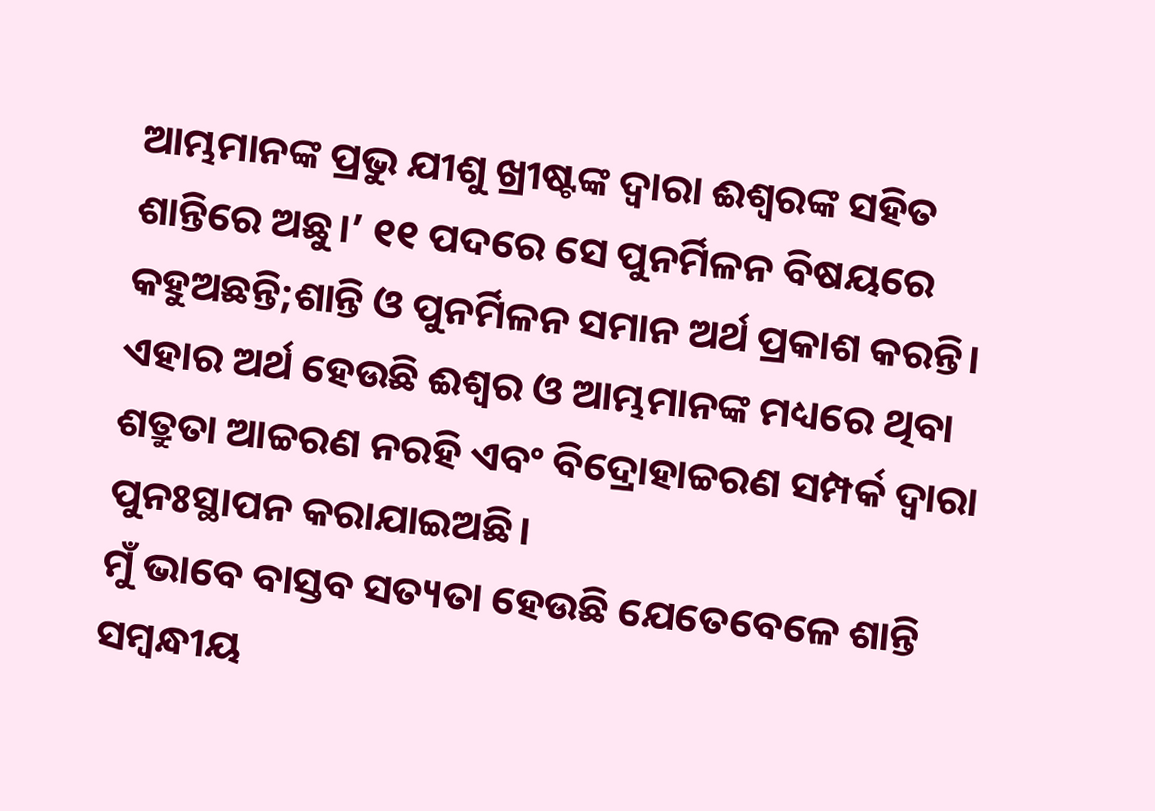ଆମ୍ଭମାନଙ୍କ ପ୍ରଭୁ ଯୀଶୁ ଖ୍ରୀଷ୍ଟଙ୍କ ଦ୍ୱାରା ଈଶ୍ୱରଙ୍କ ସହିତ ଶାନ୍ତିରେ ଅଛୁ।’ ୧୧ ପଦରେ ସେ ପୁନର୍ମିଳନ ବିଷୟରେ କହୁଅଛନ୍ତି;ଶାନ୍ତି ଓ ପୁନର୍ମିଳନ ସମାନ ଅର୍ଥ ପ୍ରକାଶ କରନ୍ତି। ଏହାର ଅର୍ଥ ହେଉଛି ଈଶ୍ୱର ଓ ଆମ୍ଭମାନଙ୍କ ମଧ୍ୟରେ ଥିବା ଶତ୍ରୁତା ଆଚ୍ଚରଣ ନରହି ଏବଂ ବିଦ୍ରୋହାଚ୍ଚରଣ ସମ୍ପର୍କ ଦ୍ୱାରା ପୁନଃସ୍ଥାପନ କରାଯାଇଅଛି।
ମୁଁ ଭାବେ ବାସ୍ତବ ସତ୍ୟତା ହେଉଛି ଯେତେବେଳେ ଶାନ୍ତି ସମ୍ବନ୍ଧୀୟ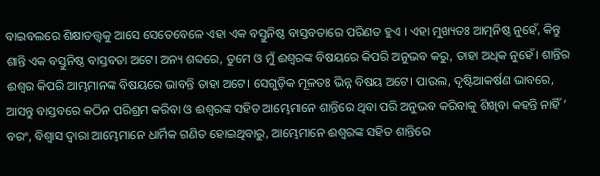ବାଇବଲରେ ଶିକ୍ଷାତତ୍ତ୍ଵକୁ ଆସେ ସେତେବେଳେ ଏହା ଏକ ବସ୍ତୁନିଷ୍ଠ ବାସ୍ତବତାରେ ପରିଣତ ହୁଏ । ଏହା ମୁଖ୍ୟତଃ ଆତ୍ମନିଷ୍ଠ ନୁହେଁ, କିନ୍ତୁ ଶାନ୍ତି ଏକ ବସ୍ତୁନିଷ୍ଠ ବାସ୍ତବତା ଅଟେ। ଅନ୍ୟ ଶବ୍ଦରେ, ତୁମେ ଓ ମୁଁ ଈଶ୍ୱରଙ୍କ ବିଷୟରେ କିପରି ଅନୁଭବ କରୁ, ତାହା ଅଧିକ ନୁହେଁ। ଶାନ୍ତିର ଈଶ୍ୱର କିପରି ଆମ୍ଭମାନଙ୍କ ବିଷୟରେ ଭାବନ୍ତି ତାହା ଅଟେ। ସେଗୁଡ଼ିକ ମୂଳତଃ ଭିନ୍ନ ବିଷୟ ଅଟେ। ପାଉଲ, ଦୃଷ୍ଟିଆକର୍ଷଣ ଭାବରେ, ଆସନ୍ତୁ ବାସ୍ତବରେ କଠିନ ପରିଶ୍ରମ କରିବା ଓ ଈଶ୍ୱରଙ୍କ ସହିତ ଆମ୍ଭେମାନେ ଶାନ୍ତିରେ ଥିବା ପରି ଅନୁଭବ କରିବାକୁ ଶିଖିବା କହନ୍ତି ନାହିଁ ’ ବରଂ, ବିଶ୍ୱାସ ଦ୍ୱାରା ଆମ୍ଭେମାନେ ଧାର୍ମିକ ଗଣିତ ହୋଇଥିବାରୁ, ଆମ୍ଭେମାନେ ଈଶ୍ୱରଙ୍କ ସହିତ ଶାନ୍ତିରେ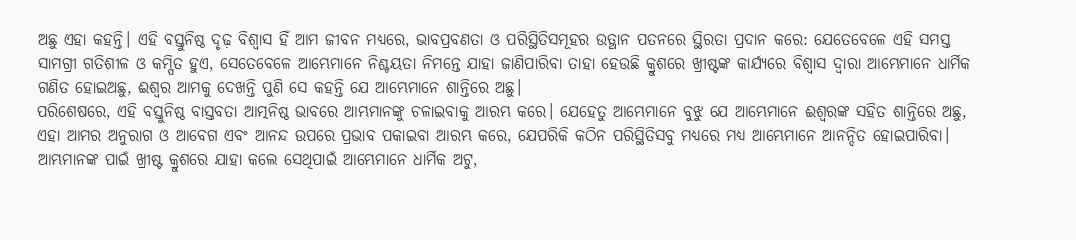ଅଛୁ ଏହା କହନ୍ତି। ଏହି ବସ୍ତୁନିଷ୍ଠ ଦୃଢ଼ ବିଶ୍ୱାସ ହିଁ ଆମ ଜୀବନ ମଧ୍ୟରେ, ଭାବପ୍ରବଣତା ଓ ପରିସ୍ଥିତିସମୂହର ଉତ୍ଥାନ ପତନରେ ସ୍ଥିରତା ପ୍ରଦାନ କରେ: ଯେତେବେଳେ ଏହି ସମସ୍ତ ସାମଗ୍ରୀ ଗତିଶୀଳ ଓ କମ୍ପିତ ହୁଏ, ସେତେବେଳେ ଆମ୍ଭେମାନେ ନିଶ୍ଚୟତା ନିମନ୍ତେ ଯାହା ଜାଣିପାରିବା ତାହା ହେଉଛି କ୍ରୁଶରେ ଖ୍ରୀଷ୍ଟଙ୍କ କାର୍ଯ୍ୟରେ ବିଶ୍ୱାସ ଦ୍ୱାରା ଆମ୍ଭେମାନେ ଧାର୍ମିକ ଗଣିତ ହୋଇଅଛୁ, ଈଶ୍ୱର ଆମକୁ ଦେଖନ୍ତି ପୁଣି ସେ କହନ୍ତି ଯେ ଆମ୍ଭେମାନେ ଶାନ୍ତିରେ ଅଛୁ।
ପରିଶେଷରେ, ଏହି ବସ୍ତୁନିଷ୍ଠ ବାସ୍ତବତା ଆତ୍ମନିଷ୍ଠ ଭାବରେ ଆମ୍ଭମାନଙ୍କୁ ଚଳାଇବାକୁ ଆରମ୍ଭ କରେ। ଯେହେତୁ ଆମ୍ଭେମାନେ ବୁଝୁ ଯେ ଆମ୍ଭେମାନେ ଈଶ୍ୱରଙ୍କ ସହିତ ଶାନ୍ତିରେ ଅଛୁ, ଏହା ଆମର ଅନୁରାଗ ଓ ଆବେଗ ଏବଂ ଆନନ୍ଦ ଉପରେ ପ୍ରଭାବ ପକାଇବା ଆରମ୍ଭ କରେ, ଯେପରିକି କଠିନ ପରିସ୍ଥିତିସବୁ ମଧ୍ୟରେ ମଧ୍ୟ ଆମ୍ଭେମାନେ ଆନନ୍ଦିତ ହୋଇପାରିବା। ଆମ୍ଭମାନଙ୍କ ପାଇଁ ଖ୍ରୀଷ୍ଟ କ୍ରୁଶରେ ଯାହା କଲେ ସେଥିପାଇଁ ଆମ୍ଭେମାନେ ଧାର୍ମିକ ଅଟୁ,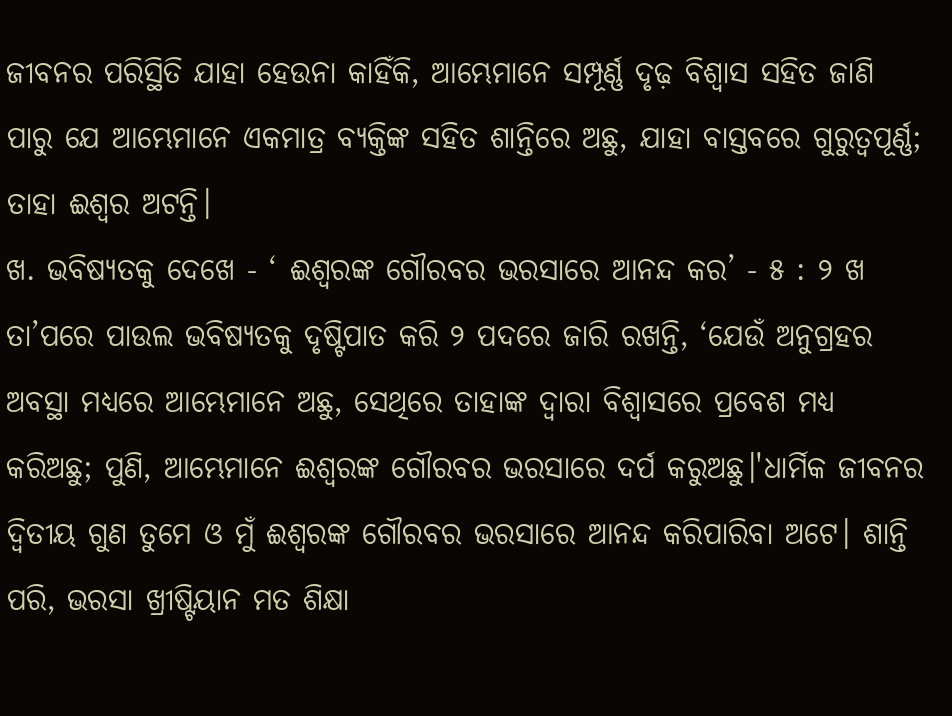ଜୀବନର ପରିସ୍ଥିତି ଯାହା ହେଉନା କାହିଁକି, ଆମ୍ଭେମାନେ ସମ୍ପୂର୍ଣ୍ଣ ଦୃଢ଼ ବିଶ୍ୱାସ ସହିତ ଜାଣି ପାରୁ ଯେ ଆମ୍ଭେମାନେ ଏକମାତ୍ର ବ୍ୟକ୍ତିଙ୍କ ସହିତ ଶାନ୍ତିରେ ଅଛୁ, ଯାହା ବାସ୍ତବରେ ଗୁରୁତ୍ୱପୂର୍ଣ୍ଣ; ତାହା ଈଶ୍ୱର ଅଟନ୍ତି।
ଖ. ଭବିଷ୍ୟତକୁ ଦେଖେ - ‘ ଈଶ୍ୱରଙ୍କ ଗୌରବର ଭରସାରେ ଆନନ୍ଦ କର’ - ୫ : ୨ ଖ
ତା’ପରେ ପାଉଲ ଭବିଷ୍ୟତକୁ ଦୃଷ୍ଟିପାତ କରି ୨ ପଦରେ ଜାରି ରଖନ୍ତି, ‘ଯେଉଁ ଅନୁଗ୍ରହର ଅବସ୍ଥା ମଧ୍ୟରେ ଆମ୍ଭେମାନେ ଅଛୁ, ସେଥିରେ ତାହାଙ୍କ ଦ୍ୱାରା ବିଶ୍ୱାସରେ ପ୍ରବେଶ ମଧ୍ୟ କରିଅଛୁ; ପୁଣି, ଆମ୍ଭେମାନେ ଈଶ୍ୱରଙ୍କ ଗୌରବର ଭରସାରେ ଦର୍ପ କରୁଅଛୁ।'ଧାର୍ମିକ ଜୀବନର ଦ୍ଵିତୀୟ ଗୁଣ ତୁମେ ଓ ମୁଁ ଈଶ୍ୱରଙ୍କ ଗୌରବର ଭରସାରେ ଆନନ୍ଦ କରିପାରିବା ଅଟେ। ଶାନ୍ତି ପରି, ଭରସା ଖ୍ରୀଷ୍ଟିୟାନ ମତ ଶିକ୍ଷା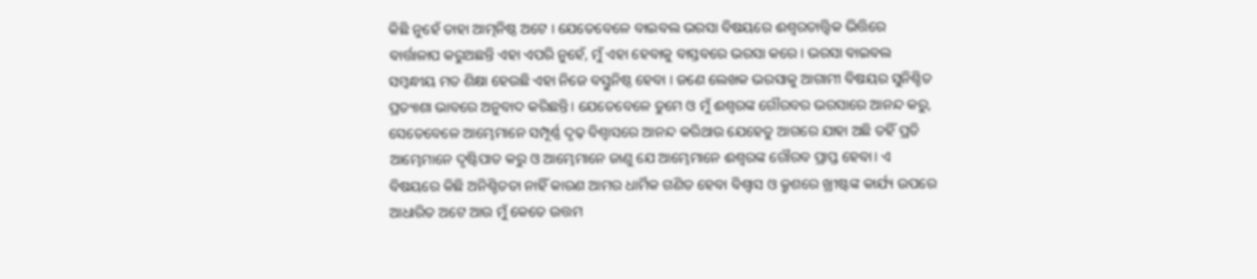କିଛି ନୁହେଁ ତାହା ଆତ୍ମନିଷ୍ଠ ଅଟେ । ଯେତେବେଳେ ବାଇବଲ ଭରସା ବିଷୟରେ ଈଶ୍ୱରତାତ୍ତ୍ୱିକ ଭିତ୍ତିରେ ବାର୍ତ୍ତାଳାପ କରୁଅଛନ୍ତି ଏହା ଏପରି ନୁହେଁ, ମୁଁ ଏହା ହେବାକୁ ବାସ୍ତବରେ ଭରସା କରେ। ଭରସା ବାଇବଲ ସମ୍ବନ୍ଧୀୟ ମତ ଶିକ୍ଷା ହେଉଛି ଏହା ନିଜେ ବସ୍ତୁନିଷ୍ଠ ହେବା । ଜଣେ ଲେଖକ ଭରସାକୁ ଆଗାମୀ ବିଷୟର ସୁନିଶ୍ଚିତ ପ୍ରତ୍ୟାଶା ଭାବରେ ଅନୁବାଦ କରିଛନ୍ତି। ଯେତେବେଳେ ତୁମେ ଓ ମୁଁ ଈଶ୍ୱରଙ୍କ ଗୌରବର ଭରସାରେ ଆନନ୍ଦ କରୁ, ସେତେବେଳେ ଆମ୍ଭେମାନେ ସମ୍ପୂର୍ଣ୍ଣ ଦୃଢ଼ ବିଶ୍ୱାସରେ ଆନନ୍ଦ କରିଥାଉ ଯେହେତୁ ଆଗରେ ଯାହା ଅଛି ତହିଁ ପ୍ରତି ଆମ୍ଭେମାନେ ଦୃଷ୍ଟିପାତ କରୁ ଓ ଆମ୍ଭେମାନେ ଜାଣୁ ଯେ ଆମ୍ଭେମାନେ ଈଶ୍ୱରଙ୍କ ଗୌରବ ପ୍ରାପ୍ତ ହେବା। ଏ ବିଷୟରେ କିଛି ଅନିଶ୍ଚିତତା ନାହିଁ କାରଣ ଆମର ଧାର୍ମିକ ଗଣିତ ହେବା ବିଶ୍ୱାସ ଓ କ୍ରୁଶରେ ଖ୍ରୀଷ୍ଟଙ୍କ କାର୍ଯ୍ୟ ଉପରେ ଆଧାରିତ ଅଟେ ଆଉ ମୁଁ କେତେ ଉତ୍ତମ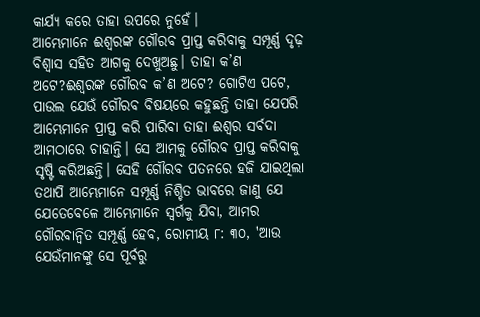କାର୍ଯ୍ୟ କରେ ତାହା ଉପରେ ନୁହେଁ।
ଆମ୍ଭେମାନେ ଈଶ୍ୱରଙ୍କ ଗୌରବ ପ୍ରାପ୍ତ କରିବାକୁ ସମ୍ପୂର୍ଣ୍ଣ ଦୃଢ଼ ବିଶ୍ୱାସ ସହିତ ଆଗକୁ ଦେଖୁଅଛୁ। ତାହା କ’ଣ ଅଟେ?ଈଶ୍ୱରଙ୍କ ଗୌରବ କ’ଣ ଅଟେ? ଗୋଟିଏ ପଟେ, ପାଉଲ ଯେଉଁ ଗୌରବ ବିଷୟରେ କହୁଛନ୍ତି ତାହା ଯେପରି ଆମ୍ଭେମାନେ ପ୍ରାପ୍ତ କରି ପାରିବା ତାହା ଈଶ୍ୱର ସର୍ବଦା ଆମଠାରେ ଚାହାନ୍ତି। ସେ ଆମକୁ ଗୌରବ ପ୍ରାପ୍ତ କରିବାକୁ ସୃଷ୍ଟି କରିଅଛନ୍ତି। ସେହି ଗୌରବ ପତନରେ ହଜି ଯାଇଥିଲା ତଥାପି ଆମ୍ଭେମାନେ ସମ୍ପୂର୍ଣ୍ଣ ନିଶ୍ଚିତ ଭାବରେ ଜାଣୁ ଯେ ଯେତେବେଳେ ଆମ୍ଭେମାନେ ସ୍ୱର୍ଗକୁ ଯିବା, ଆମର ଗୌରବାନ୍ୱିତ ସମ୍ପୂର୍ଣ୍ଣ ହେବ, ରୋମୀୟ ୮: ୩୦, 'ଆଉ ଯେଉଁମାନଙ୍କୁ ସେ ପୂର୍ବରୁ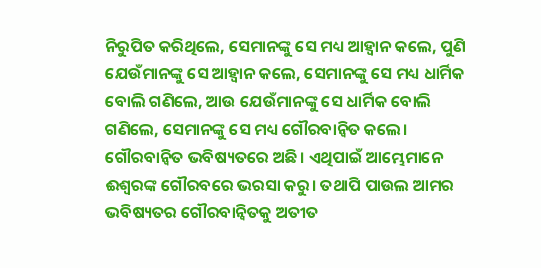ନିରୁପିତ କରିଥିଲେ, ସେମାନଙ୍କୁ ସେ ମଧ୍ୟ ଆହ୍ୱାନ କଲେ, ପୁଣି ଯେଉଁମାନଙ୍କୁ ସେ ଆହ୍ୱାନ କଲେ, ସେମାନଙ୍କୁ ସେ ମଧ୍ୟ ଧାର୍ମିକ ବୋଲି ଗଣିଲେ, ଆଉ ଯେଉଁମାନଙ୍କୁ ସେ ଧାର୍ମିକ ବୋଲି ଗଣିଲେ, ସେମାନଙ୍କୁ ସେ ମଧ୍ୟ ଗୌରବାନ୍ୱିତ କଲେ। ଗୌରବାନ୍ୱିତ ଭବିଷ୍ୟତରେ ଅଛି। ଏଥିପାଇଁ ଆମ୍ଭେମାନେ ଈଶ୍ୱରଙ୍କ ଗୌରବରେ ଭରସା କରୁ। ତଥାପି ପାଉଲ ଆମର ଭବିଷ୍ୟତର ଗୌରବାନ୍ୱିତକୁ ଅତୀତ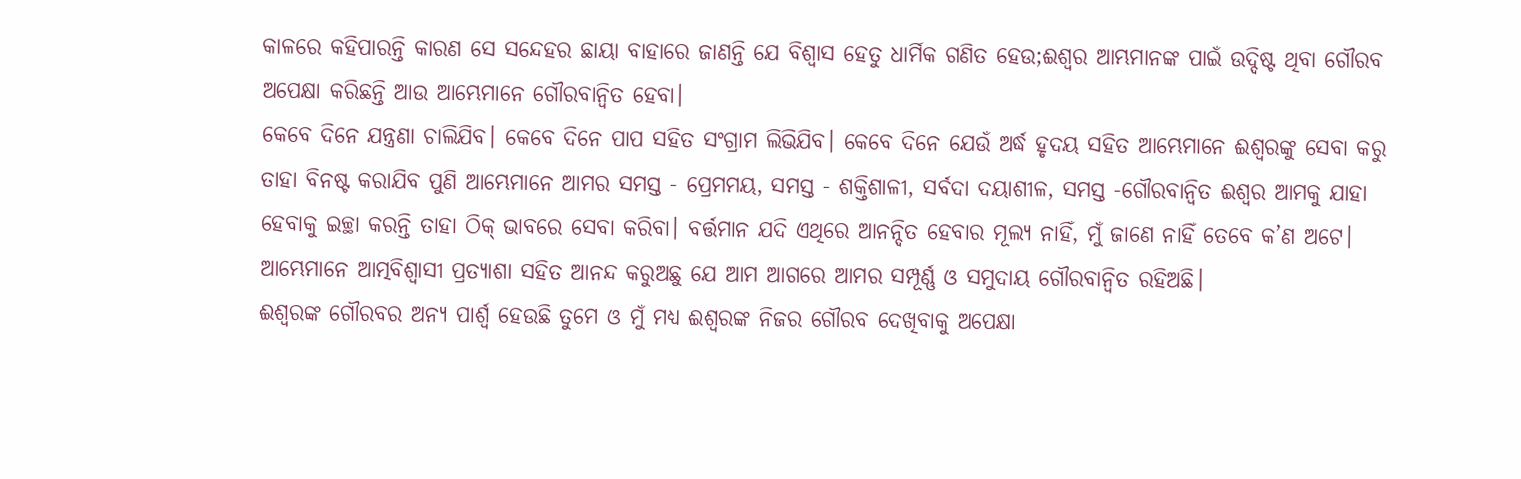କାଳରେ କହିପାରନ୍ତି କାରଣ ସେ ସନ୍ଦେହର ଛାୟା ବାହାରେ ଜାଣନ୍ତି ଯେ ବିଶ୍ୱାସ ହେତୁ ଧାର୍ମିକ ଗଣିତ ହେଉ;ଈଶ୍ୱର ଆମ୍ଭମାନଙ୍କ ପାଇଁ ଉଦ୍ଦିଷ୍ଟ ଥିବା ଗୌରବ ଅପେକ୍ଷା କରିଛନ୍ତି ଆଉ ଆମ୍ଭେମାନେ ଗୌରବାନ୍ୱିତ ହେବା।
କେବେ ଦିନେ ଯନ୍ତ୍ରଣା ଚାଲିଯିବ। କେବେ ଦିନେ ପାପ ସହିତ ସଂଗ୍ରାମ ଲିଭିଯିବ। କେବେ ଦିନେ ଯେଉଁ ଅର୍ଦ୍ଧ ହୃଦୟ ସହିତ ଆମ୍ଭେମାନେ ଈଶ୍ୱରଙ୍କୁ ସେବା କରୁ ତାହା ବିନଷ୍ଟ କରାଯିବ ପୁଣି ଆମ୍ଭେମାନେ ଆମର ସମସ୍ତ - ପ୍ରେମମୟ, ସମସ୍ତ - ଶକ୍ତିଶାଳୀ, ସର୍ବଦା ଦୟାଶୀଳ, ସମସ୍ତ -ଗୌରବାନ୍ବିତ ଈଶ୍ୱର ଆମକୁ ଯାହା ହେବାକୁ ଇଚ୍ଛା କରନ୍ତି ତାହା ଠିକ୍ ଭାବରେ ସେବା କରିବା। ବର୍ତ୍ତମାନ ଯଦି ଏଥିରେ ଆନନ୍ଦିତ ହେବାର ମୂଲ୍ୟ ନାହିଁ, ମୁଁ ଜାଣେ ନାହିଁ ତେବେ କ’ଣ ଅଟେ। ଆମ୍ଭେମାନେ ଆତ୍ମବିଶ୍ୱାସୀ ପ୍ରତ୍ୟାଶା ସହିତ ଆନନ୍ଦ କରୁଅଛୁ ଯେ ଆମ ଆଗରେ ଆମର ସମ୍ପୂର୍ଣ୍ଣ ଓ ସମୁଦାୟ ଗୌରବାନ୍ୱିତ ରହିଅଛି।
ଈଶ୍ୱରଙ୍କ ଗୌରବର ଅନ୍ୟ ପାର୍ଶ୍ୱ ହେଉଛି ତୁମେ ଓ ମୁଁ ମଧ୍ୟ ଈଶ୍ୱରଙ୍କ ନିଜର ଗୌରବ ଦେଖିବାକୁ ଅପେକ୍ଷା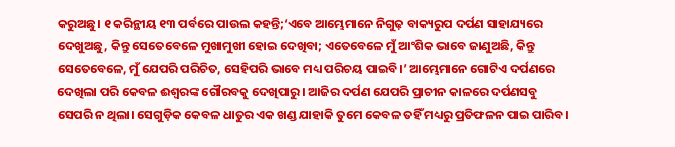କରୁଅଛୁ। ୧ କରିନ୍ଥୀୟ ୧୩ ପର୍ବରେ ପାଉଲ କହନ୍ତି;‘ଏବେ ଆମ୍ଭେମାନେ ନିଗୁଢ଼ ବାକ୍ୟରୁପ ଦର୍ପଣ ସାହାଯ୍ୟରେ ଦେଖୁଅଛୁ, କିନ୍ତୁ ସେତେବେଳେ ମୁଖାମୁଖୀ ହୋଇ ଦେଖିବା; ଏତେବେଳେ ମୁଁ ଆଂଶିକ ଭାବେ ଜାଣୁଅଛି, କିନ୍ତୁ ସେତେବେଳେ, ମୁଁ ଯେପରି ପରିଚିତ, ସେହିପରି ଭାବେ ମଧ୍ୟ ପରିଚୟ ପାଇବି।’ ଆମ୍ଭେମାନେ ଗୋଟିଏ ଦର୍ପଣରେ ଦେଖିଲା ପରି କେବଳ ଈଶ୍ୱରଙ୍କ ଗୌରବକୁ ଦେଖିପାରୁ। ଆଜିର ଦର୍ପଣ ଯେପରି ପ୍ରାଚୀନ କାଳରେ ଦର୍ପଣସବୁ ସେପରି ନ ଥିଲା। ସେଗୁଡ଼ିକ କେବଳ ଧାତୁର ଏକ ଖଣ୍ଡ ଯାହାକି ତୁମେ କେବଳ ତହିଁ ମଧ୍ୟରୁ ପ୍ରତିଫଳନ ପାଇ ପାରିବ।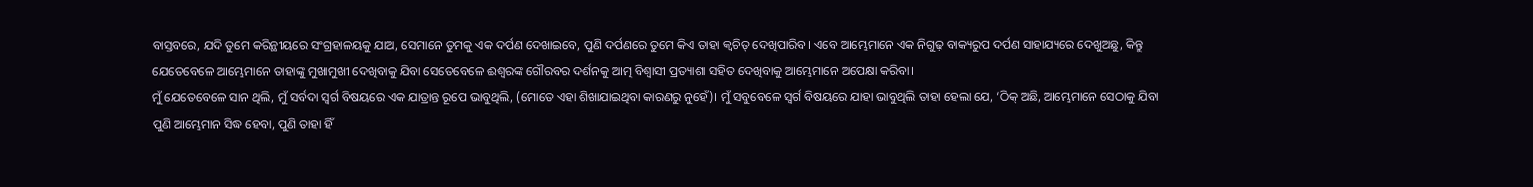ବାସ୍ତବରେ, ଯଦି ତୁମେ କରିନ୍ଥୀୟରେ ସଂଗ୍ରହାଳୟକୁ ଯାଅ, ସେମାନେ ତୁମକୁ ଏକ ଦର୍ପଣ ଦେଖାଇବେ, ପୁଣି ଦର୍ପଣରେ ତୁମେ କିଏ ତାହା କ୍ୱଚିତ୍ ଦେଖିପାରିବ। ଏବେ ଆମ୍ଭେମାନେ ଏକ ନିଗୁଢ଼ ବାକ୍ୟରୁପ ଦର୍ପଣ ସାହାଯ୍ୟରେ ଦେଖୁଅଛୁ, କିନ୍ତୁ ଯେତେବେଳେ ଆମ୍ଭେମାନେ ତାହାଙ୍କୁ ମୁଖାମୁଖୀ ଦେଖିବାକୁ ଯିବା ସେତେବେଳେ ଈଶ୍ୱରଙ୍କ ଗୌରବର ଦର୍ଶନକୁ ଆତ୍ମ ବିଶ୍ୱାସୀ ପ୍ରତ୍ୟାଶା ସହିତ ଦେଖିବାକୁ ଆମ୍ଭେମାନେ ଅପେକ୍ଷା କରିବା।
ମୁଁ ଯେତେବେଳେ ସାନ ଥିଲି, ମୁଁ ସର୍ବଦା ସ୍ୱର୍ଗ ବିଷୟରେ ଏକ ଯାତ୍ରାନ୍ତ ରୂପେ ଭାବୁଥିଲି, (ମୋତେ ଏହା ଶିଖାଯାଇଥିବା କାରଣରୁ ନୁହେଁ)। ମୁଁ ସବୁବେଳେ ସ୍ୱର୍ଗ ବିଷୟରେ ଯାହା ଭାବୁଥିଲି ତାହା ହେଲା ଯେ, ‘ଠିକ୍ ଅଛି, ଆମ୍ଭେମାନେ ସେଠାକୁ ଯିବା ପୁଣି ଆମ୍ଭେମାନ ସିଦ୍ଧ ହେବା, ପୁଣି ତାହା ହିଁ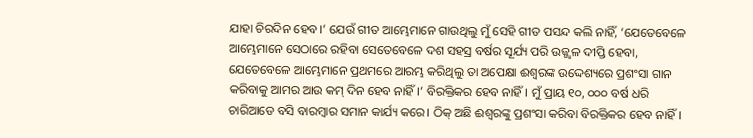ଯାହା ଚିରଦିନ ହେବ।’ ଯେଉଁ ଗୀତ ଆମ୍ଭେମାନେ ଗାଉଥିଲୁ ମୁଁ ସେହି ଗୀତ ପସନ୍ଦ କଲି ନାହିଁ, ‘ଯେତେବେଳେ ଆମ୍ଭେମାନେ ସେଠାରେ ରହିବା ସେତେବେଳେ ଦଶ ସହସ୍ର ବର୍ଷର ସୂର୍ଯ୍ୟ ପରି ଉଜ୍ଜ୍ୱଳ ଦୀପ୍ତି ହେବା, ଯେତେବେଳେ ଆମ୍ଭେମାନେ ପ୍ରଥମରେ ଆରମ୍ଭ କରିଥିଲୁ ତା ଅପେକ୍ଷା ଈଶ୍ୱରଙ୍କ ଉଦ୍ଦେଶ୍ୟରେ ପ୍ରଶଂସା ଗାନ କରିବାକୁ ଆମର ଆଉ କମ୍ ଦିନ ହେବ ନାହିଁ।’ ବିରକ୍ତିକର ହେବ ନାହିଁ। ମୁଁ ପ୍ରାୟ ୧୦, ୦୦୦ ବର୍ଷ ଧରି ଚାରିଆଡେ ବସି ବାରମ୍ବାର ସମାନ କାର୍ଯ୍ୟ କରେ। ଠିକ୍ ଅଛି ଈଶ୍ୱରଙ୍କୁ ପ୍ରଶଂସା କରିବା ବିରକ୍ତିକର ହେବ ନାହିଁ।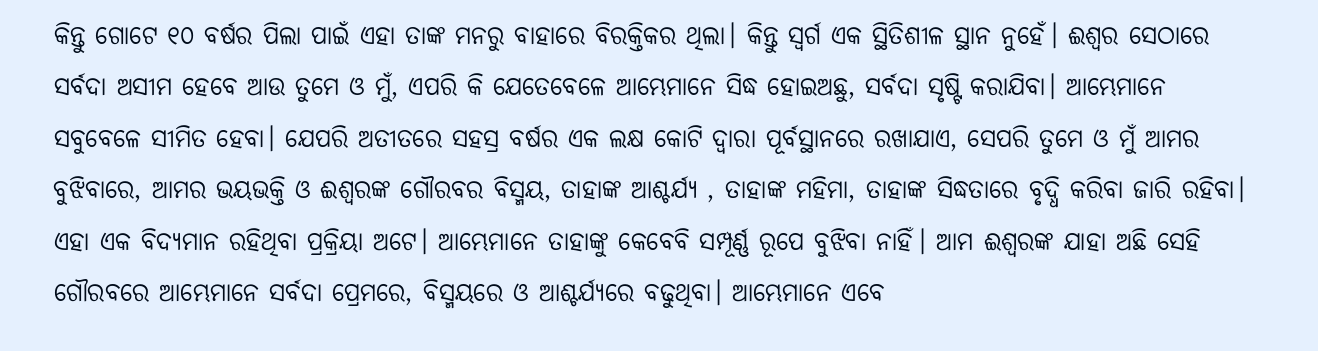କିନ୍ତୁ ଗୋଟେ ୧୦ ବର୍ଷର ପିଲା ପାଇଁ ଏହା ତାଙ୍କ ମନରୁ ବାହାରେ ବିରକ୍ତିକର ଥିଲା। କିନ୍ତୁ ସ୍ୱର୍ଗ ଏକ ସ୍ଥିତିଶୀଳ ସ୍ଥାନ ନୁହେଁ। ଈଶ୍ୱର ସେଠାରେ ସର୍ବଦା ଅସୀମ ହେବେ ଆଉ ତୁମେ ଓ ମୁଁ, ଏପରି କି ଯେତେବେଳେ ଆମ୍ଭେମାନେ ସିଦ୍ଧ ହୋଇଅଛୁ, ସର୍ବଦା ସୃଷ୍ଟି କରାଯିବା। ଆମ୍ଭେମାନେ ସବୁବେଳେ ସୀମିତ ହେବା। ଯେପରି ଅତୀତରେ ସହସ୍ର ବର୍ଷର ଏକ ଲକ୍ଷ କୋଟି ଦ୍ୱାରା ପୂର୍ବସ୍ଥାନରେ ରଖାଯାଏ, ସେପରି ତୁମେ ଓ ମୁଁ ଆମର ବୁଝିବାରେ, ଆମର ଭୟଭକ୍ତି ଓ ଈଶ୍ୱରଙ୍କ ଗୌରବର ବିସ୍ମୟ, ତାହାଙ୍କ ଆଶ୍ଚର୍ଯ୍ୟ , ତାହାଙ୍କ ମହିମା, ତାହାଙ୍କ ସିଦ୍ଧତାରେ ବୃଦ୍ଧି କରିବା ଜାରି ରହିବା। ଏହା ଏକ ବିଦ୍ୟମାନ ରହିଥିବା ପ୍ରକ୍ରିୟା ଅଟେ। ଆମ୍ଭେମାନେ ତାହାଙ୍କୁ କେବେବି ସମ୍ପୂର୍ଣ୍ଣ ରୂପେ ବୁଝିବା ନାହିଁ। ଆମ ଈଶ୍ୱରଙ୍କ ଯାହା ଅଛି ସେହି ଗୌରବରେ ଆମ୍ଭେମାନେ ସର୍ବଦା ପ୍ରେମରେ, ବିସ୍ମୟରେ ଓ ଆଶ୍ଚର୍ଯ୍ୟରେ ବଢୁଥିବା। ଆମ୍ଭେମାନେ ଏବେ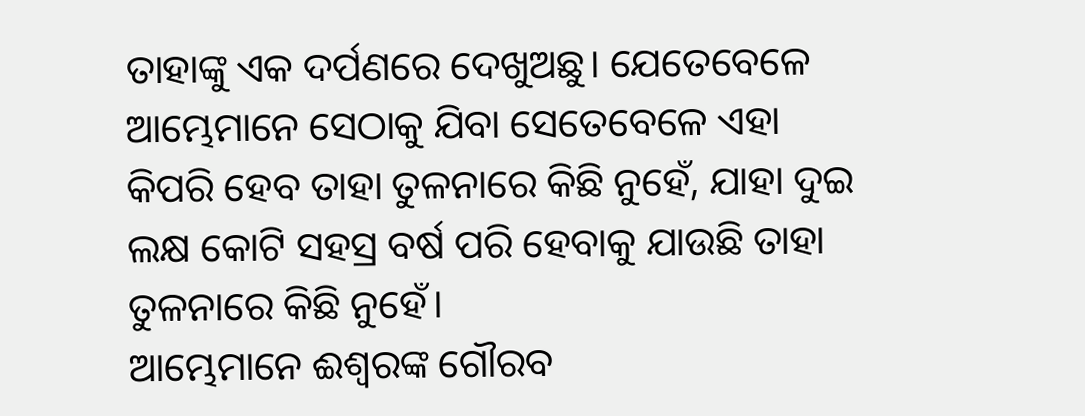ତାହାଙ୍କୁ ଏକ ଦର୍ପଣରେ ଦେଖୁଅଛୁ। ଯେତେବେଳେ ଆମ୍ଭେମାନେ ସେଠାକୁ ଯିବା ସେତେବେଳେ ଏହା କିପରି ହେବ ତାହା ତୁଳନାରେ କିଛି ନୁହେଁ, ଯାହା ଦୁଇ ଲକ୍ଷ କୋଟି ସହସ୍ର ବର୍ଷ ପରି ହେବାକୁ ଯାଉଛି ତାହା ତୁଳନାରେ କିଛି ନୁହେଁ।
ଆମ୍ଭେମାନେ ଈଶ୍ୱରଙ୍କ ଗୌରବ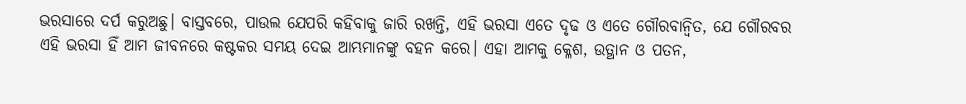ଭରସାରେ ଦର୍ପ କରୁଅଛୁ। ବାସ୍ତବରେ, ପାଉଲ ଯେପରି କହିବାକୁ ଜାରି ରଖନ୍ତି, ଏହି ଭରସା ଏତେ ଦୃଢ ଓ ଏତେ ଗୌରବାନ୍ୱିତ, ଯେ ଗୌରବର ଏହି ଭରସା ହିଁ ଆମ ଜୀବନରେ କଷ୍ଟକର ସମୟ ଦେଇ ଆମ୍ଭମାନଙ୍କୁ ବହନ କରେ। ଏହା ଆମକୁ କ୍ଳେଶ, ଉତ୍ଥାନ ଓ ପତନ,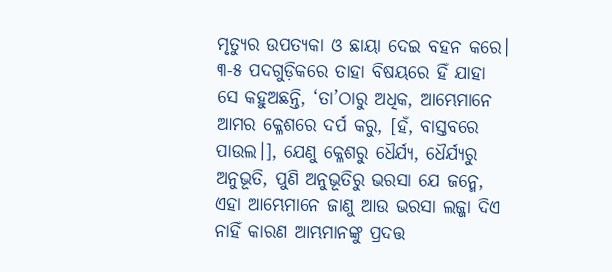ମୃତ୍ୟୁର ଉପତ୍ୟକା ଓ ଛାୟା ଦେଇ ବହନ କରେ। ୩-୫ ପଦଗୁଡ଼ିକରେ ତାହା ବିଷୟରେ ହିଁ ଯାହା ସେ କହୁଅଛନ୍ତି, ‘ତା’ଠାରୁ ଅଧିକ, ଆମ୍ଭେମାନେ ଆମର କ୍ଳେଶରେ ଦର୍ପ କରୁ, [ହଁ, ବାସ୍ତବରେ ପାଉଲ।], ଯେଣୁ କ୍ଳେଶରୁ ଧୈର୍ଯ୍ୟ, ଧୈର୍ଯ୍ୟରୁ ଅନୁଭୂତି, ପୁଣି ଅନୁଭୂତିରୁ ଭରସା ଯେ ଜନ୍ମେ, ଏହା ଆମ୍ଭେମାନେ ଜାଣୁ ଆଉ ଭରସା ଲଜ୍ଜା ଦିଏ ନାହିଁ କାରଣ ଆମ୍ଭମାନଙ୍କୁ ପ୍ରଦତ୍ତ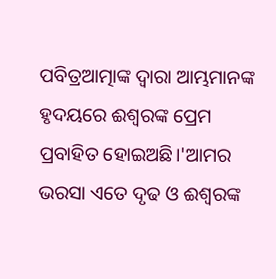ପବିତ୍ରଆତ୍ମାଙ୍କ ଦ୍ୱାରା ଆମ୍ଭମାନଙ୍କ ହୃଦୟରେ ଈଶ୍ୱରଙ୍କ ପ୍ରେମ ପ୍ରବାହିତ ହୋଇଅଛି।'ଆମର ଭରସା ଏତେ ଦୃଢ ଓ ଈଶ୍ୱରଙ୍କ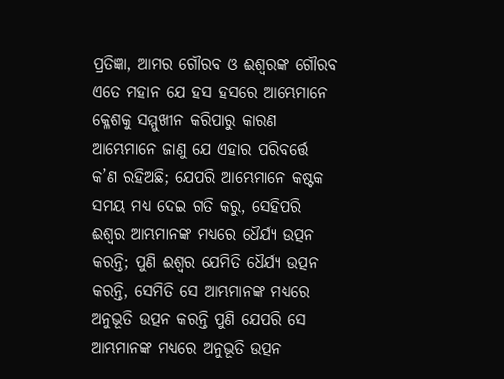ପ୍ରତିଜ୍ଞା, ଆମର ଗୌରବ ଓ ଈଶ୍ୱରଙ୍କ ଗୌରବ ଏତେ ମହାନ ଯେ ହସ ହସରେ ଆମ୍ଭେମାନେ କ୍ଳେଶକୁ ସମ୍ମୁଖୀନ କରିପାରୁ କାରଣ ଆମ୍ଭେମାନେ ଜାଣୁ ଯେ ଏହାର ପରିବର୍ତ୍ତେ କ’ଣ ରହିଅଛି; ଯେପରି ଆମ୍ଭେମାନେ କଷ୍ଟକ ସମୟ ମଧ୍ୟ ଦେଇ ଗତି କରୁ, ସେହିପରି ଈଶ୍ୱର ଆମ୍ଭମାନଙ୍କ ମଧ୍ୟରେ ଧୈର୍ଯ୍ୟ ଉତ୍ପନ କରନ୍ତି; ପୁଣି ଈଶ୍ୱର ଯେମିତି ଧୈର୍ଯ୍ୟ ଉତ୍ପନ କରନ୍ତି, ସେମିତି ସେ ଆମ୍ଭମାନଙ୍କ ମଧ୍ୟରେ ଅନୁଭୂତି ଉତ୍ପନ କରନ୍ତି ପୁଣି ଯେପରି ସେ ଆମ୍ଭମାନଙ୍କ ମଧ୍ୟରେ ଅନୁଭୂତି ଉତ୍ପନ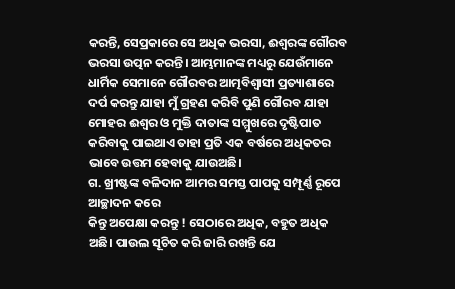କରନ୍ତି, ସେପ୍ରକାରେ ସେ ଅଧିକ ଭରସା, ଈଶ୍ୱରଙ୍କ ଗୌରବ ଭରସା ଉତ୍ପନ କରନ୍ତି। ଆମ୍ଭମାନଙ୍କ ମଧ୍ୟରୁ ଯେଉଁମାନେ ଧାର୍ମିକ ସେମାନେ ଗୌରବର ଆତ୍ମବିଶ୍ଵାସୀ ପ୍ରତ୍ୟାଶାରେ ଦର୍ପ କରନ୍ତୁ ଯାହା ମୁଁ ଗ୍ରହଣ କରିବି ପୁଣି ଗୌରବ ଯାହା ମୋହର ଈଶ୍ୱର ଓ ମୁକ୍ତି ଦାତାଙ୍କ ସମ୍ମୁଖରେ ଦୃଷ୍ଟିପାତ କରିବାକୁ ପାଇଥାଏ ତାହା ପ୍ରତି ଏକ ବର୍ଷରେ ଅଧିକତର ଭାବେ ଉତ୍ତମ ହେବାକୁ ଯାଉଅଛି।
ଗ. ଖ୍ରୀଷ୍ଟଙ୍କ ବଳିଦାନ ଆମର ସମସ୍ତ ପାପକୁ ସମ୍ପୂର୍ଣ୍ଣ ରୂପେ ଆଚ୍ଛାଦନ କରେ
କିନ୍ତୁ ଅପେକ୍ଷା କରନ୍ତୁ ! ସେଠାରେ ଅଧିକ, ବହୁତ ଅଧିକ ଅଛି। ପାଉଲ ସୂଚିତ କରି ଜାରି ରଖନ୍ତି ଯେ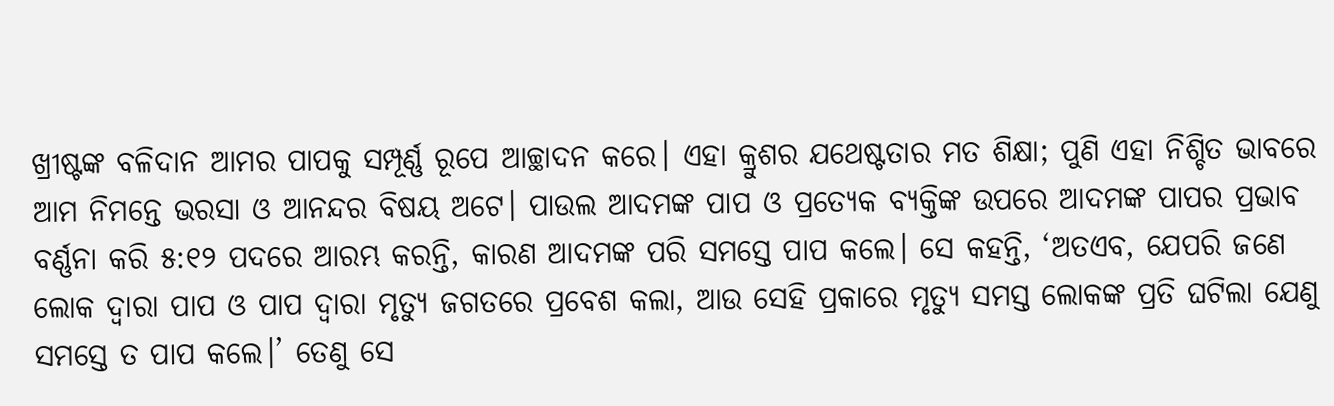ଖ୍ରୀଷ୍ଟଙ୍କ ବଳିଦାନ ଆମର ପାପକୁ ସମ୍ପୂର୍ଣ୍ଣ ରୂପେ ଆଚ୍ଛାଦନ କରେ। ଏହା କ୍ରୁଶର ଯଥେଷ୍ଟତାର ମତ ଶିକ୍ଷା; ପୁଣି ଏହା ନିଶ୍ଚିତ ଭାବରେ ଆମ ନିମନ୍ତେ ଭରସା ଓ ଆନନ୍ଦର ବିଷୟ ଅଟେ। ପାଉଲ ଆଦମଙ୍କ ପାପ ଓ ପ୍ରତ୍ୟେକ ବ୍ୟକ୍ତିଙ୍କ ଉପରେ ଆଦମଙ୍କ ପାପର ପ୍ରଭାବ ବର୍ଣ୍ଣନା କରି ୫:୧୨ ପଦରେ ଆରମ୍ଭ କରନ୍ତି, କାରଣ ଆଦମଙ୍କ ପରି ସମସ୍ତେ ପାପ କଲେ। ସେ କହନ୍ତି, ‘ଅତଏବ, ଯେପରି ଜଣେ ଲୋକ ଦ୍ୱାରା ପାପ ଓ ପାପ ଦ୍ୱାରା ମୃତ୍ୟୁ ଜଗତରେ ପ୍ରବେଶ କଲା, ଆଉ ସେହି ପ୍ରକାରେ ମୃତ୍ୟୁ ସମସ୍ତ ଲୋକଙ୍କ ପ୍ରତି ଘଟିଲା ଯେଣୁ ସମସ୍ତେ ତ ପାପ କଲେ।’ ତେଣୁ ସେ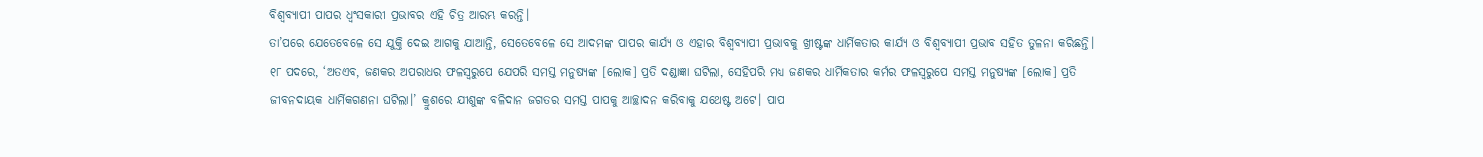ବିଶ୍ୱବ୍ୟାପୀ ପାପର ଧ୍ଵଂସକାରୀ ପ୍ରଭାବର ଏହି ଚିତ୍ର ଆରମ୍ଭ କରନ୍ତି।
ତା’ପରେ ଯେତେବେଳେ ସେ ଯୁକ୍ତି ଦେଇ ଆଗକୁ ଯାଆନ୍ତି, ସେତେବେଳେ ସେ ଆଦମଙ୍କ ପାପର କାର୍ଯ୍ୟ ଓ ଏହାର ବିଶ୍ଵବ୍ୟାପୀ ପ୍ରଭାବକୁ ଖ୍ରୀଷ୍ଟଙ୍କ ଧାର୍ମିକତାର କାର୍ଯ୍ୟ ଓ ବିଶ୍ଵବ୍ୟାପୀ ପ୍ରଭାବ ସହିତ ତୁଳନା କରିଛନ୍ତି। ୧୮ ପଦରେ, ‘ଅତଏବ, ଜଣକର ଅପରାଧର ଫଳସ୍ଵରୁପେ ଯେପରି ସମସ୍ତ ମନୁଷ୍ୟଙ୍କ [ଲୋକ] ପ୍ରତି ଦଣ୍ଡାଜ୍ଞା ଘଟିଲା, ସେହିପରି ମଧ୍ୟ ଜଣକର ଧାର୍ମିକତାର କର୍ମର ଫଳସ୍ଵରୁପେ ସମସ୍ତ ମନୁଷ୍ୟଙ୍କ [ଲୋକ] ପ୍ରତି ଜୀବନଦାୟକ ଧାର୍ମିକଗଣନା ଘଟିଲା।’ କ୍ରୁଶରେ ଯୀଶୁଙ୍କ ବଳିଦାନ ଜଗତର ସମସ୍ତ ପାପକୁ ଆଚ୍ଛାଦନ କରିବାକୁ ଯଥେଷ୍ଟ ଅଟେ। ପାପ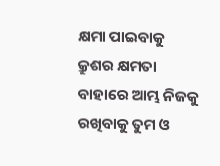କ୍ଷମା ପାଇବାକୁ କ୍ରୁଶର କ୍ଷମତା ବାହାରେ ଆମ୍ଭ ନିଜକୁ ରଖିବାକୁ ତୁମ ଓ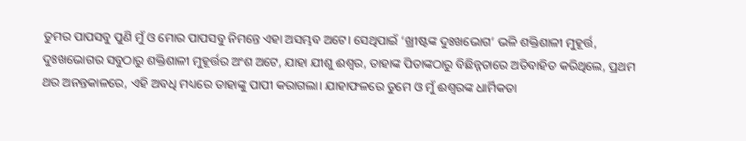ତୁମର ପାପସବୁ ପୁଣି ମୁଁ ଓ ମୋର ପାପସବୁ ନିମନ୍ତେ ଏହା ଅସମ୍ଭବ ଅଟେ। ସେଥିପାଇଁ ‘ଖ୍ରୀଷ୍ଟଙ୍କ ଦୁଃଖଭୋଗ’ ଭଳି ଶକ୍ତିଶାଳୀ ମୁହୂର୍ତ୍ତ, ଦୁଃଖଭୋଗର ସବୁଠାରୁ ଶକ୍ତିଶାଳୀ ମୁହୂର୍ତ୍ତର ଅଂଶ ଅଟେ, ଯାହା ଯୀଶୁ ଈଶ୍ୱର, ତାହାଙ୍କ ପିତାଙ୍କଠାରୁ ବିଛିନ୍ନତାରେ ଅତିବାହିତ କରିଥିଲେ, ପ୍ରଥମ ଥର ଅନନ୍ତକାଳରେ, ଏହି ଅବଧି ମଧ୍ୟରେ ତାହାଙ୍କୁ ପାପୀ କରାଗଲା। ଯାହାଫଳରେ ତୁମେ ଓ ମୁଁ ଈଶ୍ଵରଙ୍କ ଧାର୍ମିକତା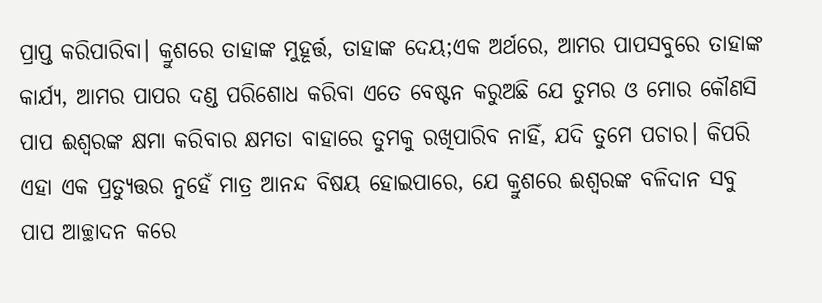ପ୍ରାପ୍ତ କରିପାରିବା। କ୍ରୁଶରେ ତାହାଙ୍କ ମୁହୂର୍ତ୍ତ, ତାହାଙ୍କ ଦେୟ;ଏକ ଅର୍ଥରେ, ଆମର ପାପସବୁରେ ତାହାଙ୍କ କାର୍ଯ୍ୟ, ଆମର ପାପର ଦଣ୍ଡ ପରିଶୋଧ କରିବା ଏତେ ବେଷ୍ଟନ କରୁଅଛି ଯେ ତୁମର ଓ ମୋର କୌଣସି ପାପ ଈଶ୍ୱରଙ୍କ କ୍ଷମା କରିବାର କ୍ଷମତା ବାହାରେ ତୁମକୁ ରଖିପାରିବ ନାହିଁ, ଯଦି ତୁମେ ପଚାର। କିପରି ଏହା ଏକ ପ୍ରତ୍ୟୁତ୍ତର ନୁହେଁ ମାତ୍ର ଆନନ୍ଦ ବିଷୟ ହୋଇପାରେ, ଯେ କ୍ରୁଶରେ ଈଶ୍ୱରଙ୍କ ବଳିଦାନ ସବୁ ପାପ ଆଚ୍ଛାଦନ କରେ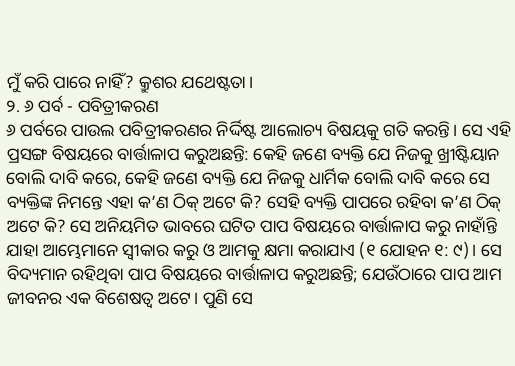ମୁଁ କରି ପାରେ ନାହିଁ? କ୍ରୁଶର ଯଥେଷ୍ଟତା।
୨. ୬ ପର୍ବ - ପବିତ୍ରୀକରଣ
୬ ପର୍ବରେ ପାଉଲ ପବିତ୍ରୀକରଣର ନିର୍ଦ୍ଦିଷ୍ଟ ଆଲୋଚ୍ୟ ବିଷୟକୁ ଗତି କରନ୍ତି। ସେ ଏହି ପ୍ରସଙ୍ଗ ବିଷୟରେ ବାର୍ତ୍ତାଳାପ କରୁଅଛନ୍ତି: କେହି ଜଣେ ବ୍ୟକ୍ତି ଯେ ନିଜକୁ ଖ୍ରୀଷ୍ଟିୟାନ ବୋଲି ଦାବି କରେ, କେହି ଜଣେ ବ୍ୟକ୍ତି ଯେ ନିଜକୁ ଧାର୍ମିକ ବୋଲି ଦାବି କରେ ସେ ବ୍ୟକ୍ତିଙ୍କ ନିମନ୍ତେ ଏହା କ’ଣ ଠିକ୍ ଅଟେ କି? ସେହି ବ୍ୟକ୍ତି ପାପରେ ରହିବା କ’ଣ ଠିକ୍ ଅଟେ କି? ସେ ଅନିୟମିତ ଭାବରେ ଘଟିତ ପାପ ବିଷୟରେ ବାର୍ତ୍ତାଳାପ କରୁ ନାହାଁନ୍ତି ଯାହା ଆମ୍ଭେମାନେ ସ୍ୱୀକାର କରୁ ଓ ଆମକୁ କ୍ଷମା କରାଯାଏ (୧ ଯୋହନ ୧: ୯)। ସେ ବିଦ୍ୟମାନ ରହିଥିବା ପାପ ବିଷୟରେ ବାର୍ତ୍ତାଳାପ କରୁଅଛନ୍ତି; ଯେଉଁଠାରେ ପାପ ଆମ ଜୀବନର ଏକ ବିଶେଷତ୍ୱ ଅଟେ। ପୁଣି ସେ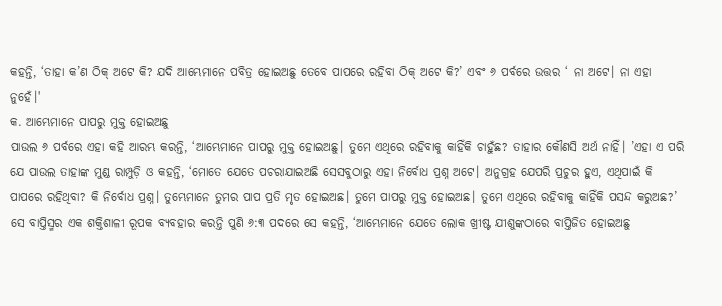କହନ୍ତି, ‘ତାହା କ’ଣ ଠିକ୍ ଅଟେ କି? ଯଦି ଆମ୍ଭେମାନେ ପବିତ୍ର ହୋଇଅଛୁ ତେବେ ପାପରେ ରହିବା ଠିକ୍ ଅଟେ କି?’ ଏବଂ ୬ ପର୍ବରେ ଉତ୍ତର ‘ ନା ଅଟେ। ନା ଏହା ନୁହେଁ।'
କ. ଆମ୍ଭେମାନେ ପାପରୁ ମୁକ୍ତ ହୋଇଅଛୁ
ପାଉଲ ୬ ପର୍ବରେ ଏହା କହି ଆରମ୍ଭ କରନ୍ତି, ‘ଆମ୍ଭେମାନେ ପାପରୁ ମୁକ୍ତ ହୋଇଅଛୁ। ତୁମେ ଏଥିରେ ରହିବାକୁ କାହିଁକି ଚାହୁଁଛ? ତାହାର କୌଣସି ଅର୍ଥ ନାହିଁ। ’ଏହା ଏ ପରି ଯେ ପାଉଲ ତାହାଙ୍କ ମୁଣ୍ଡ ରାମ୍ପୁଡ଼ି ଓ କହନ୍ତି, ‘ମୋତେ ଯେତେ ପଚରାଯାଇଅଛି ସେସବୁଠାରୁ ଏହା ନିର୍ବୋଧ ପ୍ରଶ୍ନ ଅଟେ। ଅନୁଗ୍ରହ ଯେପରି ପ୍ରଚୁର ହୁଏ, ଏଥିପାଇଁ କି ପାପରେ ରହିଥିବା? କି ନିର୍ବୋଧ ପ୍ରଶ୍ନ। ତୁମ୍ଭେମାନେ ତୁମର ପାପ ପ୍ରତି ମୃତ ହୋଇଅଛ। ତୁମେ ପାପରୁ ମୁକ୍ତ ହୋଇଅଛ। ତୁମେ ଏଥିରେ ରହିବାକୁ କାହିଁକି ପସନ୍ଦ କରୁଅଛ?’ ସେ ବାପ୍ତିସ୍ମର ଏକ ଶକ୍ତିଶାଳୀ ରୂପକ ବ୍ୟବହାର କରନ୍ତି ପୁଣି ୬:୩ ପଦରେ ସେ କହନ୍ତି, ‘ଆମ୍ଭେମାନେ ଯେତେ ଲୋକ ଖ୍ରୀଷ୍ଟ ଯୀଶୁଙ୍କଠାରେ ବାପ୍ତିଜିତ ହୋଇଅଛୁ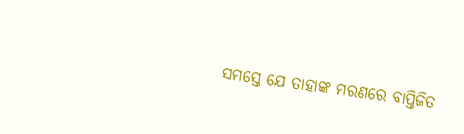ସମସ୍ତେ ଯେ ତାହାଙ୍କ ମରଣରେ ବାପ୍ତିଜିତ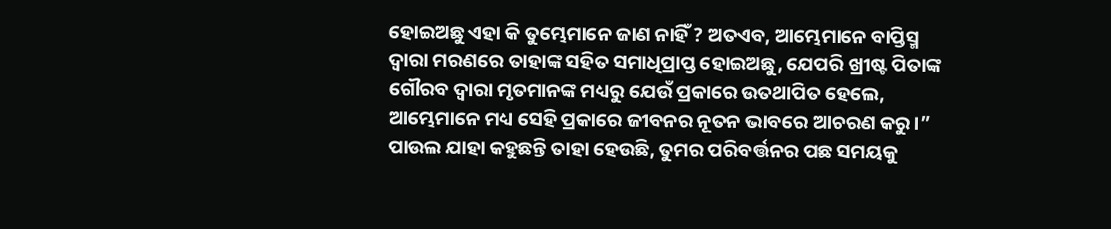ହୋଇଅଛୁ ଏହା କି ତୁମ୍ଭେମାନେ ଜାଣ ନାହିଁ ? ଅତଏବ, ଆମ୍ଭେମାନେ ବାପ୍ତିସ୍ମ ଦ୍ୱାରା ମରଣରେ ତାହାଙ୍କ ସହିତ ସମାଧିପ୍ରାପ୍ତ ହୋଇଅଛୁ, ଯେପରି ଖ୍ରୀଷ୍ଟ ପିତାଙ୍କ ଗୌରବ ଦ୍ୱାରା ମୃତମାନଙ୍କ ମଧ୍ୟରୁ ଯେଉଁ ପ୍ରକାରେ ଉତଥାପିତ ହେଲେ, ଆମ୍ଭେମାନେ ମଧ୍ୟ ସେହି ପ୍ରକାରେ ଜୀବନର ନୂତନ ଭାବରେ ଆଚରଣ କରୁ।” ପାଉଲ ଯାହା କହୁଛନ୍ତି ତାହା ହେଉଛି, ତୁମର ପରିବର୍ତ୍ତନର ପଛ ସମୟକୁ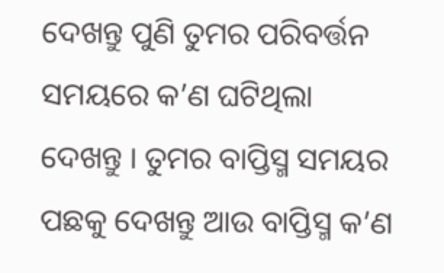ଦେଖନ୍ତୁ ପୁଣି ତୁମର ପରିବର୍ତ୍ତନ ସମୟରେ କ’ଣ ଘଟିଥିଲା ଦେଖନ୍ତୁ । ତୁମର ବାପ୍ତିସ୍ମ ସମୟର ପଛକୁ ଦେଖନ୍ତୁ ଆଉ ବାପ୍ତିସ୍ମ କ’ଣ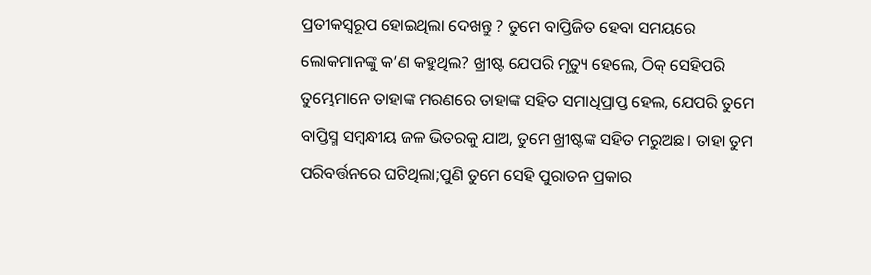ପ୍ରତୀକସ୍ୱରୂପ ହୋଇଥିଲା ଦେଖନ୍ତୁ ? ତୁମେ ବାପ୍ତିଜିତ ହେବା ସମୟରେ ଲୋକମାନଙ୍କୁ କ’ଣ କହୁଥିଲ? ଖ୍ରୀଷ୍ଟ ଯେପରି ମୃତ୍ୟୁ ହେଲେ, ଠିକ୍ ସେହିପରି ତୁମ୍ଭେମାନେ ତାହାଙ୍କ ମରଣରେ ତାହାଙ୍କ ସହିତ ସମାଧିପ୍ରାପ୍ତ ହେଲ, ଯେପରି ତୁମେ ବାପ୍ତିସ୍ମ ସମ୍ବନ୍ଧୀୟ ଜଳ ଭିତରକୁ ଯାଅ, ତୁମେ ଖ୍ରୀଷ୍ଟଙ୍କ ସହିତ ମରୁଅଛ। ତାହା ତୁମ ପରିବର୍ତ୍ତନରେ ଘଟିଥିଲା;ପୁଣି ତୁମେ ସେହି ପୁରାତନ ପ୍ରକାର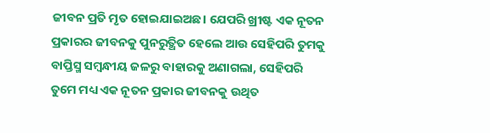ଜୀବନ ପ୍ରତି ମୃତ ହୋଇଯାଇଅଛ। ଯେପରି ଖ୍ରୀଷ୍ଟ ଏକ ନୂତନ ପ୍ରକାରର ଜୀବନକୁ ପୁନରୁତ୍ଥିତ ହେଲେ ଆଉ ସେହିପରି ତୁମକୁ ବାପ୍ତିସ୍ମ ସମ୍ବନ୍ଧୀୟ ଜଳରୁ ବାହାରକୁ ଅଣାଗଲା, ସେହିପରି ତୁମେ ମଧ୍ୟ ଏକ ନୂତନ ପ୍ରକାର ଜୀବନକୁ ଉଥିତ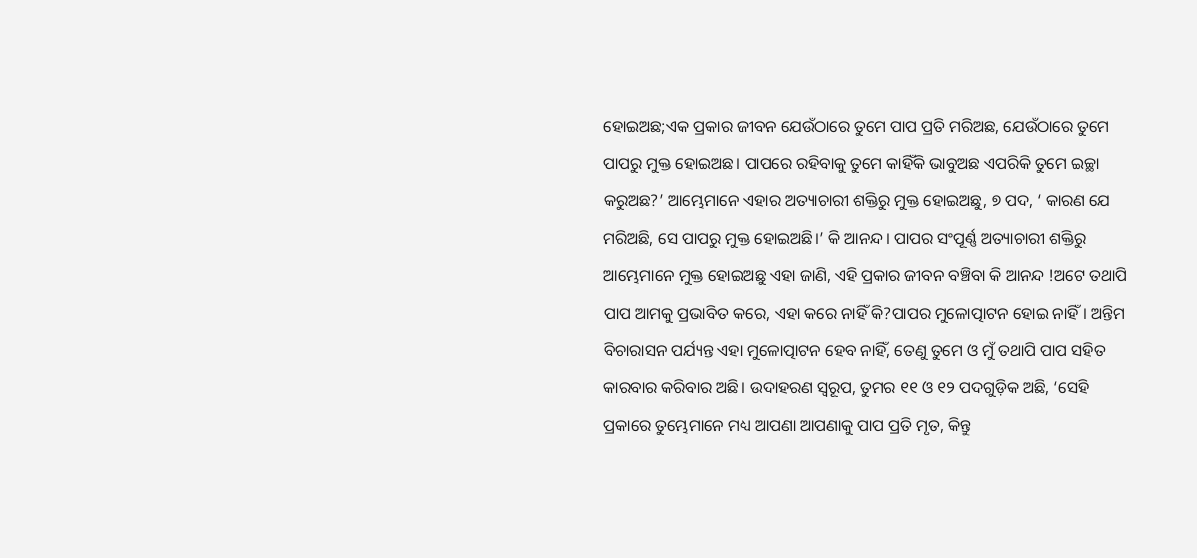ହୋଇଅଛ;ଏକ ପ୍ରକାର ଜୀବନ ଯେଉଁଠାରେ ତୁମେ ପାପ ପ୍ରତି ମରିଅଛ, ଯେଉଁଠାରେ ତୁମେ ପାପରୁ ମୁକ୍ତ ହୋଇଅଛ। ପାପରେ ରହିବାକୁ ତୁମେ କାହିଁକି ଭାବୁଅଛ ଏପରିକି ତୁମେ ଇଚ୍ଛା କରୁଅଛ?’ ଆମ୍ଭେମାନେ ଏହାର ଅତ୍ୟାଚାରୀ ଶକ୍ତିରୁ ମୁକ୍ତ ହୋଇଅଛୁ, ୭ ପଦ, ‘ କାରଣ ଯେ ମରିଅଛି, ସେ ପାପରୁ ମୁକ୍ତ ହୋଇଅଛି।’ କି ଆନନ୍ଦ। ପାପର ସଂପୂର୍ଣ୍ଣ ଅତ୍ୟାଚାରୀ ଶକ୍ତିରୁ ଆମ୍ଭେମାନେ ମୁକ୍ତ ହୋଇଅଛୁ ଏହା ଜାଣି, ଏହି ପ୍ରକାର ଜୀବନ ବଞ୍ଚିବା କି ଆନନ୍ଦ !ଅଟେ ତଥାପି ପାପ ଆମକୁ ପ୍ରଭାବିତ କରେ, ଏହା କରେ ନାହିଁ କି?ପାପର ମୁଳୋତ୍ପାଟନ ହୋଇ ନାହିଁ। ଅନ୍ତିମ ବିଚାରାସନ ପର୍ଯ୍ୟନ୍ତ ଏହା ମୁଳୋତ୍ପାଟନ ହେବ ନାହିଁ, ତେଣୁ ତୁମେ ଓ ମୁଁ ତଥାପି ପାପ ସହିତ କାରବାର କରିବାର ଅଛି। ଉଦାହରଣ ସ୍ୱରୂପ, ତୁମର ୧୧ ଓ ୧୨ ପଦଗୁଡ଼ିକ ଅଛି, ‘ସେହି ପ୍ରକାରେ ତୁମ୍ଭେମାନେ ମଧ୍ୟ ଆପଣା ଆପଣାକୁ ପାପ ପ୍ରତି ମୃତ, କିନ୍ତୁ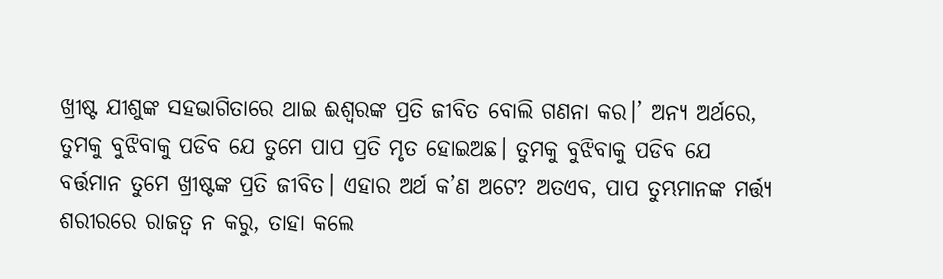ଖ୍ରୀଷ୍ଟ ଯୀଶୁଙ୍କ ସହଭାଗିତାରେ ଥାଇ ଈଶ୍ୱରଙ୍କ ପ୍ରତି ଜୀବିତ ବୋଲି ଗଣନା କର।’ ଅନ୍ୟ ଅର୍ଥରେ, ତୁମକୁ ବୁଝିବାକୁ ପଡିବ ଯେ ତୁମେ ପାପ ପ୍ରତି ମୃତ ହୋଇଅଛ। ତୁମକୁ ବୁଝିବାକୁ ପଡିବ ଯେ ବର୍ତ୍ତମାନ ତୁମେ ଖ୍ରୀଷ୍ଟଙ୍କ ପ୍ରତି ଜୀବିତ। ଏହାର ଅର୍ଥ କ’ଣ ଅଟେ? ଅତଏବ, ପାପ ତୁମ୍ଭମାନଙ୍କ ମର୍ତ୍ତ୍ୟ ଶରୀରରେ ରାଜତ୍ୱ ନ କରୁ, ତାହା କଲେ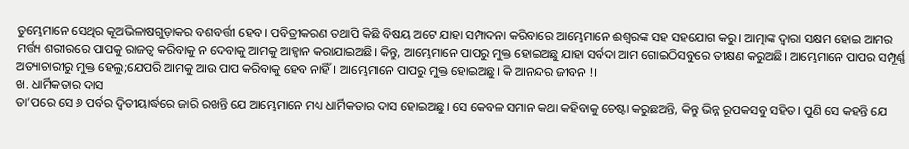ତୁମ୍ଭେମାନେ ସେଥିର କୂଅଭିଳାଷଗୁଡ଼ାକର ବଶବର୍ତ୍ତୀ ହେବ। ପବିତ୍ରୀକରଣ ତଥାପି କିଛି ବିଷୟ ଅଟେ ଯାହା ସମ୍ପାଦନା କରିବାରେ ଆମ୍ଭେମାନେ ଈଶ୍ୱରଙ୍କ ସହ ସହଯୋଗ କରୁ। ଆତ୍ମାଙ୍କ ଦ୍ୱାରା ସକ୍ଷମ ହୋଇ ଆମର ମର୍ତ୍ତ୍ୟ ଶରୀରରେ ପାପକୁ ରାଜତ୍ୱ କରିବାକୁ ନ ଦେବାକୁ ଆମକୁ ଆହ୍ୱାନ କରାଯାଇଅଛି। କିନ୍ତୁ, ଆମ୍ଭେମାନେ ପାପରୁ ମୁକ୍ତ ହୋଇଅଛୁ ଯାହା ସର୍ବଦା ଆମ ଗୋଇଠିସବୁରେ ତୀକ୍ଷଣ କରୁଅଛି। ଆମ୍ଭେମାନେ ପାପର ସମ୍ପୂର୍ଣ୍ଣ ଅତ୍ୟାଚାରୀରୁ ମୁକ୍ତ ହେଲୁ;ଯେପରି ଆମକୁ ଆଉ ପାପ କରିବାକୁ ହେବ ନାହିଁ। ଆମ୍ଭେମାନେ ପାପରୁ ମୁକ୍ତ ହୋଇଅଛୁ। କି ଆନନ୍ଦର ଜୀବନ !।
ଖ. ଧାର୍ମିକତାର ଦାସ
ତା’ପରେ ସେ ୬ ପର୍ବର ଦ୍ୱିତୀୟାର୍ଦ୍ଧରେ ଜାରି ରଖନ୍ତି ଯେ ଆମ୍ଭେମାନେ ମଧ୍ୟ ଧାର୍ମିକତାର ଦାସ ହୋଇଅଛୁ। ସେ କେବଳ ସମାନ କଥା କହିବାକୁ ଚେଷ୍ଟା କରୁଛଅନ୍ତି, କିନ୍ତୁ ଭିନ୍ନ ରୂପକସବୁ ସହିତ। ପୁଣି ସେ କହନ୍ତି ଯେ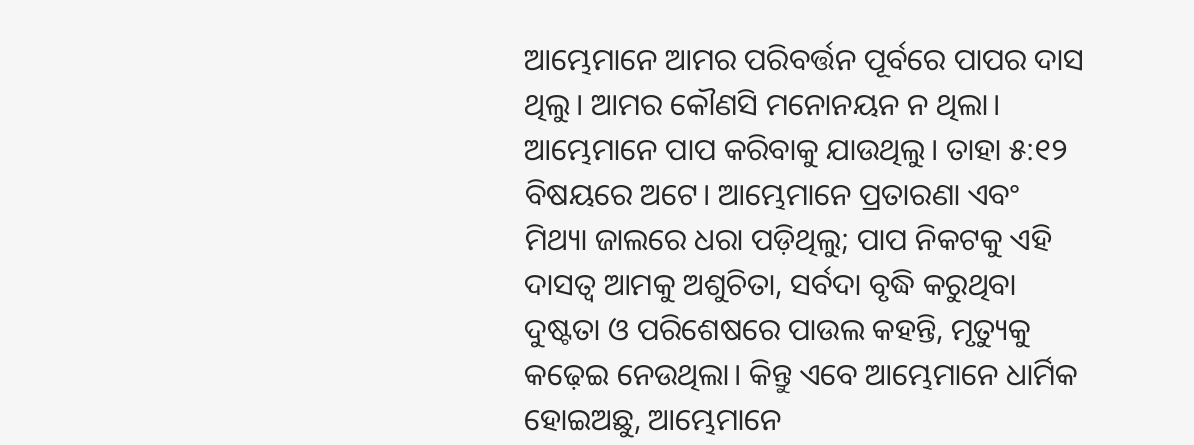ଆମ୍ଭେମାନେ ଆମର ପରିବର୍ତ୍ତନ ପୂର୍ବରେ ପାପର ଦାସ ଥିଲୁ। ଆମର କୌଣସି ମନୋନୟନ ନ ଥିଲା। ଆମ୍ଭେମାନେ ପାପ କରିବାକୁ ଯାଉଥିଲୁ। ତାହା ୫:୧୨ ବିଷୟରେ ଅଟେ। ଆମ୍ଭେମାନେ ପ୍ରତାରଣା ଏବଂ ମିଥ୍ୟା ଜାଲରେ ଧରା ପଡ଼ିଥିଲୁ; ପାପ ନିକଟକୁ ଏହି ଦାସତ୍ୱ ଆମକୁ ଅଶୁଚିତା, ସର୍ବଦା ବୃଦ୍ଧି କରୁଥିବା ଦୁଷ୍ଟତା ଓ ପରିଶେଷରେ ପାଉଲ କହନ୍ତି, ମୃତ୍ୟୁକୁ କଢ଼େଇ ନେଉଥିଲା। କିନ୍ତୁ ଏବେ ଆମ୍ଭେମାନେ ଧାର୍ମିକ ହୋଇଅଛୁ, ଆମ୍ଭେମାନେ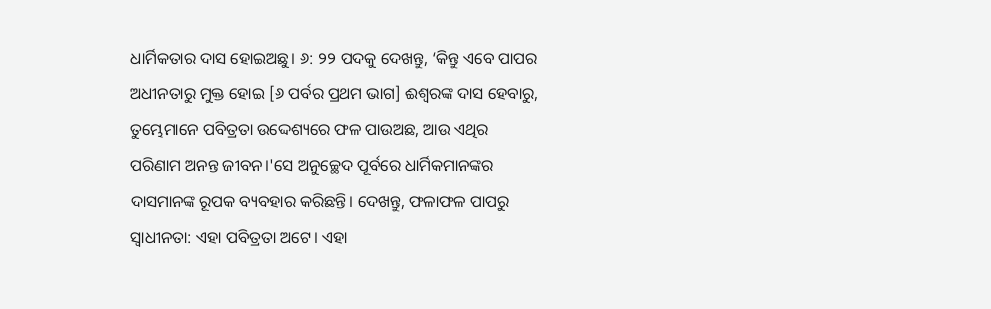ଧାର୍ମିକତାର ଦାସ ହୋଇଅଛୁ। ୬: ୨୨ ପଦକୁ ଦେଖନ୍ତୁ, ‘କିନ୍ତୁ ଏବେ ପାପର ଅଧୀନତାରୁ ମୁକ୍ତ ହୋଇ [୬ ପର୍ବର ପ୍ରଥମ ଭାଗ] ଈଶ୍ୱରଙ୍କ ଦାସ ହେବାରୁ, ତୁମ୍ଭେମାନେ ପବିତ୍ରତା ଉଦ୍ଦେଶ୍ୟରେ ଫଳ ପାଉଅଛ, ଆଉ ଏଥିର ପରିଣାମ ଅନନ୍ତ ଜୀବନ।'ସେ ଅନୁଚ୍ଛେଦ ପୂର୍ବରେ ଧାର୍ମିକମାନଙ୍କର ଦାସମାନଙ୍କ ରୂପକ ବ୍ୟବହାର କରିଛନ୍ତି। ଦେଖନ୍ତୁ, ଫଳାଫଳ ପାପରୁ ସ୍ୱାଧୀନତା: ଏହା ପବିତ୍ରତା ଅଟେ। ଏହା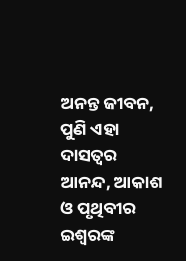ଅନନ୍ତ ଜୀବନ, ପୁଣି ଏହା ଦାସତ୍ୱର ଆନନ୍ଦ, ଆକାଶ ଓ ପୃଥିବୀର ଇଶ୍ୱରଙ୍କ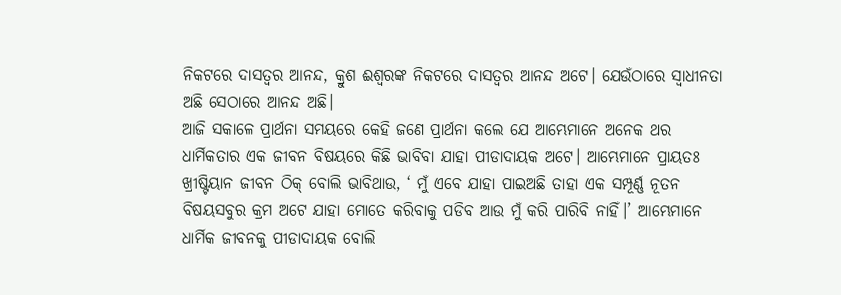ନିକଟରେ ଦାସତ୍ୱର ଆନନ୍ଦ, କ୍ରୁଶ ଈଶ୍ୱରଙ୍କ ନିକଟରେ ଦାସତ୍ୱର ଆନନ୍ଦ ଅଟେ। ଯେଉଁଠାରେ ସ୍ୱାଧୀନତା ଅଛି ସେଠାରେ ଆନନ୍ଦ ଅଛି।
ଆଜି ସକାଳେ ପ୍ରାର୍ଥନା ସମୟରେ କେହି ଜଣେ ପ୍ରାର୍ଥନା କଲେ ଯେ ଆମ୍ଭେମାନେ ଅନେକ ଥର ଧାର୍ମିକତାର ଏକ ଜୀବନ ବିଷୟରେ କିଛି ଭାବିବା ଯାହା ପୀଡାଦାୟକ ଅଟେ। ଆମ୍ଭେମାନେ ପ୍ରାୟତଃ ଖ୍ରୀଷ୍ଟିୟାନ ଜୀବନ ଠିକ୍ ବୋଲି ଭାବିଥାଉ, ‘ ମୁଁ ଏବେ ଯାହା ପାଇଅଛି ତାହା ଏକ ସମ୍ପୂର୍ଣ୍ଣ ନୂତନ ବିଷୟସବୁର କ୍ରମ ଅଟେ ଯାହା ମୋତେ କରିବାକୁ ପଡିବ ଆଉ ମୁଁ କରି ପାରିବି ନାହିଁ।’ ଆମ୍ଭେମାନେ ଧାର୍ମିକ ଜୀବନକୁ ପୀଡାଦାୟକ ବୋଲି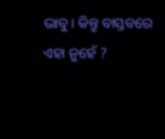ଭାବୁ। କିନ୍ତୁ ବାସ୍ତବରେ ଏହା ନୁହେଁ ?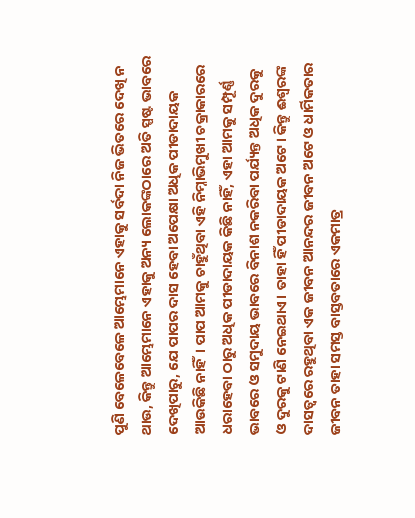ପୁଣି ବେଳେବେଳେ ଆମ୍ଭେମାନେ ଏହାକୁ ସର୍ବଦା ନିଜ ଭିତରେ ଦେଖି ନ ଥାଉ, କିନ୍ତୁ ଆମ୍ଭେମାନେ ଏହାକୁ ଅନ୍ୟ ଲୋକଙ୍କଠାରେ ଅତି ସ୍ପଷ୍ଟ ଭାବରେ ଦେଖିପାରୁ, ଯେ ପାପର ଦାସ ହେବା ଅପେକ୍ଷା ଅଧିକ ପୀଡାଦାୟକ ଆଉକିଛି ନାହିଁ। ପାପ ଆମକୁ ଚାହୁଁଥିବା ଏହି ନିମ୍ନାଭିମୁଖୀ ଚକ୍ରାକାରରେ ଧରାହେବା ଠାରୁ ଅଧିକ ପୀଡାଦାୟକ କିଛି ନାହିଁ, ଏହା ଆମକୁ ସମ୍ପୂର୍ଣ୍ଣ ଭାବରେ ଓ ସମୁଦାୟ ଭାବରେ ବିନାଶ ନକରିବା ପର୍ଯ୍ୟନ୍ତ ଅଧିକ ଦୁରକୁ ଓ ଦୁରକୁ ଟାଣି ନେଇଥାଏ। ତାହା ହିଁ ପୀଡାଦାୟକ ଅଟେ। କିନ୍ତୁ ଈଶ୍ୱରଙ୍କ ଦାସତ୍ୱରେ ରହୁଥିବା ଏକ ଜୀବନ ଆନନ୍ଦର ଜୀବନ ଅଟେ ଓ ଧାର୍ମିକତାର ଜୀବନ ତାହା ସମସ୍ତ ବାସ୍ତବତାରେ ଏକମାତ୍ର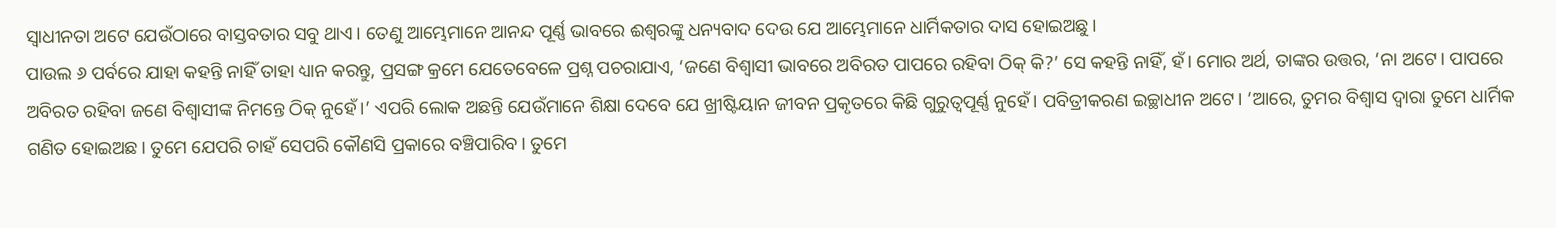ସ୍ୱାଧୀନତା ଅଟେ ଯେଉଁଠାରେ ବାସ୍ତବତାର ସବୁ ଥାଏ। ତେଣୁ ଆମ୍ଭେମାନେ ଆନନ୍ଦ ପୂର୍ଣ୍ଣ ଭାବରେ ଈଶ୍ୱରଙ୍କୁ ଧନ୍ୟବାଦ ଦେଉ ଯେ ଆମ୍ଭେମାନେ ଧାର୍ମିକତାର ଦାସ ହୋଇଅଛୁ।
ପାଉଲ ୬ ପର୍ବରେ ଯାହା କହନ୍ତି ନାହିଁ ତାହା ଧ୍ୟାନ କରନ୍ତୁ, ପ୍ରସଙ୍ଗ କ୍ରମେ ଯେତେବେଳେ ପ୍ରଶ୍ନ ପଚରାଯାଏ, ‘ଜଣେ ବିଶ୍ୱାସୀ ଭାବରେ ଅବିରତ ପାପରେ ରହିବା ଠିକ୍ କି?’ ସେ କହନ୍ତି ନାହିଁ, ହଁ। ମୋର ଅର୍ଥ, ତାଙ୍କର ଉତ୍ତର, ‘ନା ଅଟେ। ପାପରେ ଅବିରତ ରହିବା ଜଣେ ବିଶ୍ୱାସୀଙ୍କ ନିମନ୍ତେ ଠିକ୍ ନୁହେଁ।’ ଏପରି ଲୋକ ଅଛନ୍ତି ଯେଉଁମାନେ ଶିକ୍ଷା ଦେବେ ଯେ ଖ୍ରୀଷ୍ଟିୟାନ ଜୀବନ ପ୍ରକୃତରେ କିଛି ଗୁରୁତ୍ୱପୂର୍ଣ୍ଣ ନୁହେଁ। ପବିତ୍ରୀକରଣ ଇଚ୍ଛାଧୀନ ଅଟେ। ‘ଆରେ, ତୁମର ବିଶ୍ୱାସ ଦ୍ୱାରା ତୁମେ ଧାର୍ମିକ ଗଣିତ ହୋଇଅଛ। ତୁମେ ଯେପରି ଚାହଁ ସେପରି କୌଣସି ପ୍ରକାରେ ବଞ୍ଚିପାରିବ। ତୁମେ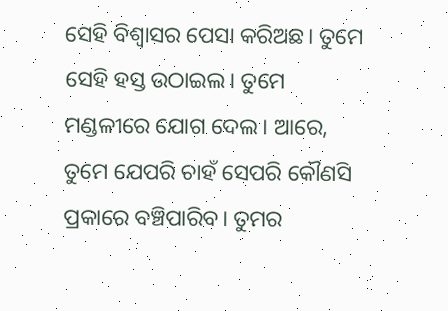ସେହି ବିଶ୍ୱାସର ପେସା କରିଅଛ। ତୁମେ ସେହି ହସ୍ତ ଉଠାଇଲ। ତୁମେ ମଣ୍ଡଳୀରେ ଯୋଗ ଦେଲ। ଆରେ, ତୁମେ ଯେପରି ଚାହଁ ସେପରି କୌଣସି ପ୍ରକାରେ ବଞ୍ଚିପାରିବ। ତୁମର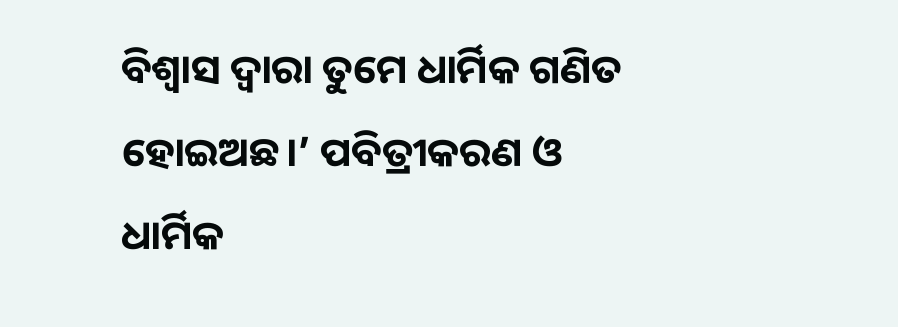ବିଶ୍ୱାସ ଦ୍ୱାରା ତୁମେ ଧାର୍ମିକ ଗଣିତ ହୋଇଅଛ।’ ପବିତ୍ରୀକରଣ ଓ ଧାର୍ମିକ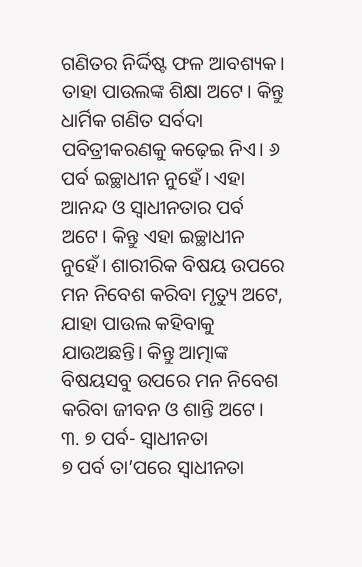ଗଣିତର ନିର୍ଦ୍ଦିଷ୍ଟ ଫଳ ଆବଶ୍ୟକ। ତାହା ପାଉଲଙ୍କ ଶିକ୍ଷା ଅଟେ। କିନ୍ତୁ ଧାର୍ମିକ ଗଣିତ ସର୍ବଦା ପବିତ୍ରୀକରଣକୁ କଢ଼େଇ ନିଏ। ୬ ପର୍ବ ଇଚ୍ଛାଧୀନ ନୁହେଁ। ଏହା ଆନନ୍ଦ ଓ ସ୍ୱାଧୀନତାର ପର୍ବ ଅଟେ। କିନ୍ତୁ ଏହା ଇଚ୍ଛାଧୀନ ନୁହେଁ। ଶାରୀରିକ ବିଷୟ ଉପରେ ମନ ନିବେଶ କରିବା ମୃତ୍ୟୁ ଅଟେ, ଯାହା ପାଉଲ କହିବାକୁ ଯାଉଅଛନ୍ତି। କିନ୍ତୁ ଆତ୍ମାଙ୍କ ବିଷୟସବୁ ଉପରେ ମନ ନିବେଶ କରିବା ଜୀବନ ଓ ଶାନ୍ତି ଅଟେ।
୩. ୭ ପର୍ବ- ସ୍ୱାଧୀନତା
୭ ପର୍ବ ତା’ପରେ ସ୍ୱାଧୀନତା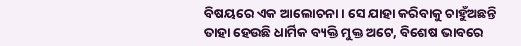ବିଷୟରେ ଏକ ଆଲୋଚନା। ସେ ଯାହା କରିବାକୁ ଚାହୁଁଅଛନ୍ତି ତାହା ହେଉଛି ଧାର୍ମିକ ବ୍ୟକ୍ତି ମୁକ୍ତ ଅଟେ, ବିଶେଷ ଭାବରେ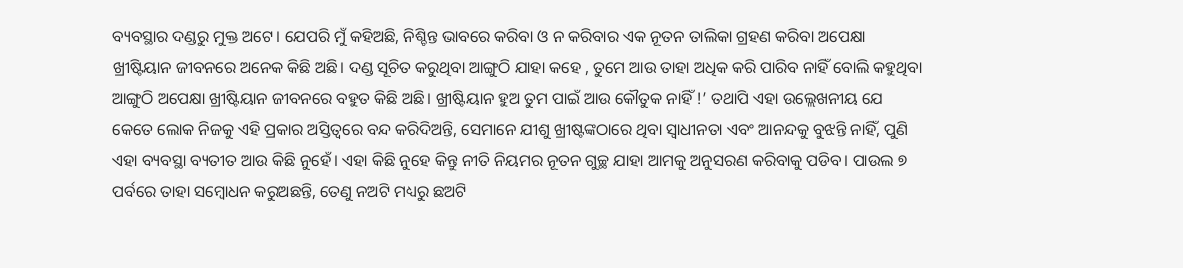ବ୍ୟବସ୍ଥାର ଦଣ୍ଡରୁ ମୁକ୍ତ ଅଟେ। ଯେପରି ମୁଁ କହିଅଛି, ନିଶ୍ଚିନ୍ତ ଭାବରେ କରିବା ଓ ନ କରିବାର ଏକ ନୂତନ ତାଲିକା ଗ୍ରହଣ କରିବା ଅପେକ୍ଷା ଖ୍ରୀଷ୍ଟିୟାନ ଜୀବନରେ ଅନେକ କିଛି ଅଛି। ଦଣ୍ଡ ସୂଚିତ କରୁଥିବା ଆଙ୍ଗୁଠି ଯାହା କହେ , ତୁମେ ଆଉ ତାହା ଅଧିକ କରି ପାରିବ ନାହିଁ ବୋଲି କହୁଥିବା ଆଙ୍ଗୁଠି ଅପେକ୍ଷା ଖ୍ରୀଷ୍ଟିୟାନ ଜୀବନରେ ବହୁତ କିଛି ଅଛି। ଖ୍ରୀଷ୍ଟିୟାନ ହୁଅ ତୁମ ପାଇଁ ଆଉ କୌତୁକ ନାହିଁ !’ ତଥାପି ଏହା ଉଲ୍ଲେଖନୀୟ ଯେ କେତେ ଲୋକ ନିଜକୁ ଏହି ପ୍ରକାର ଅସ୍ତିତ୍ୱରେ ବନ୍ଦ କରିଦିଅନ୍ତି, ସେମାନେ ଯୀଶୁ ଖ୍ରୀଷ୍ଟଙ୍କଠାରେ ଥିବା ସ୍ୱାଧୀନତା ଏବଂ ଆନନ୍ଦକୁ ବୁଝନ୍ତି ନାହିଁ, ପୁଣି ଏହା ବ୍ୟବସ୍ଥା ବ୍ୟତୀତ ଆଉ କିଛି ନୁହେଁ। ଏହା କିଛି ନୁହେ କିନ୍ତୁ ନୀତି ନିୟମର ନୂତନ ଗୁଚ୍ଛ ଯାହା ଆମକୁ ଅନୁସରଣ କରିବାକୁ ପଡିବ। ପାଉଲ ୭ ପର୍ବରେ ତାହା ସମ୍ବୋଧନ କରୁଅଛନ୍ତି, ତେଣୁ ନଅଟି ମଧ୍ୟରୁ ଛଅଟି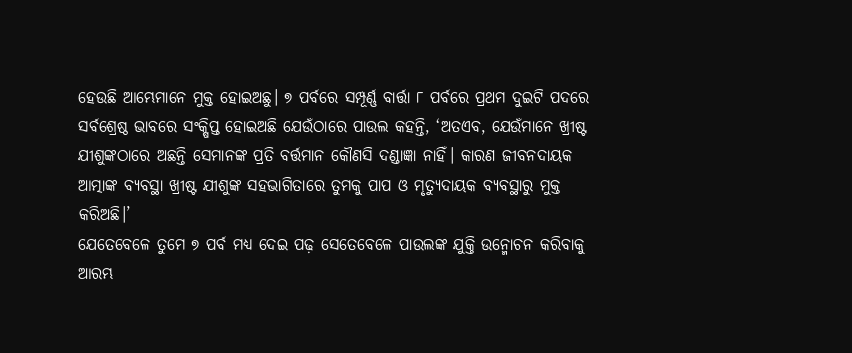ହେଉଛି ଆମ୍ଭେମାନେ ମୁକ୍ତ ହୋଇଅଛୁ। ୭ ପର୍ବରେ ସମ୍ପୂର୍ଣ୍ଣ ବାର୍ତ୍ତା ୮ ପର୍ବରେ ପ୍ରଥମ ଦୁଇଟି ପଦରେ ସର୍ବଶ୍ରେଷ୍ଠ ଭାବରେ ସଂକ୍ଷିପ୍ତ ହୋଇଅଛି ଯେଉଁଠାରେ ପାଉଲ କହନ୍ତି, ‘ଅତଏବ, ଯେଉଁମାନେ ଖ୍ରୀଷ୍ଟ ଯୀଶୁଙ୍କଠାରେ ଅଛନ୍ତି ସେମାନଙ୍କ ପ୍ରତି ବର୍ତ୍ତମାନ କୌଣସି ଦଣ୍ଡାଜ୍ଞା ନାହିଁ। କାରଣ ଜୀବନଦାୟକ ଆତ୍ମାଙ୍କ ବ୍ୟବସ୍ଥା ଖ୍ରୀଷ୍ଟ ଯୀଶୁଙ୍କ ସହଭାଗିତାରେ ତୁମକୁ ପାପ ଓ ମୃତ୍ୟୁଦାୟକ ବ୍ୟବସ୍ଥାରୁ ମୁକ୍ତ କରିଅଛି।’
ଯେତେବେଳେ ତୁମେ ୭ ପର୍ବ ମଧ୍ୟ ଦେଇ ପଢ଼ ସେତେବେଳେ ପାଉଲଙ୍କ ଯୁକ୍ତି ଉନ୍ମୋଚନ କରିବାକୁ ଆରମ୍ଭ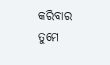କରିବାର ତୁମେ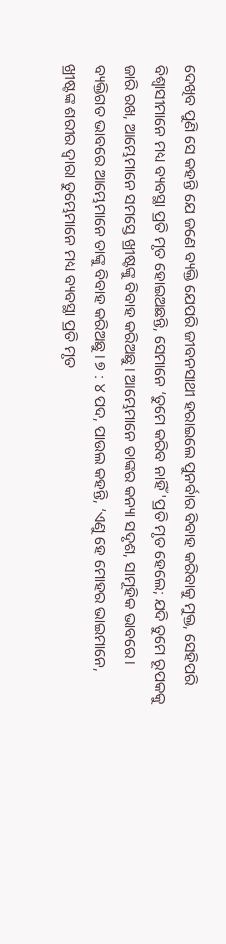ଦେଖିବ ପୁଣି ସେ କହନ୍ତି ଯେ ଜଣେ ବ୍ୟକ୍ତି ଯେପରି ଜୀବନସାଥୀ ହରାଇଲେ ପୁନର୍ବାର ବିବାହ କରିବାକୁ ମୁକ୍ତ, ସେହିପରି ବିଶ୍ୱାସୀମାନେ ମଧ୍ୟ ବ୍ୟବସ୍ଥା ପ୍ରତି ମୃତ ହୋଇଅଛନ୍ତି, ସେମାନେ ‘ତୁମେ କରିବ ନାହିଁ 'ପ୍ରତି ମୃତ ହେଲେ; ଯଦି ତୁମେ ରୂପକକୁ ଜାରି ରଖ, ଆମ୍ଭେମାନେ ସମସ୍ତେ ଖ୍ରୀଷ୍ଟଙ୍କୁ ବିବାହ କରିଅଛୁ। ଆମ୍ଭେମାନେ ତାଙ୍କର କନ୍ୟା ସଦୃଶ, ସାମୂହିକ ଭାବରେ। ବ୍ୟକ୍ତିଗତ ଭାବରେ ଆମ୍ଭେମାନେ ତାଙ୍କୁ ବିବାହ କରିଅଛୁ। ୭ : ୪ ପଦ, ପାଉଲ କହନ୍ତି, ‘ଏଣୁ ହେ ମୋହର ଭାଇମାନେ, ଖ୍ରୀଷ୍ଟଙ୍କ ଶରୀର ଦ୍ୱାରା ତୁମ୍ଭେମାନେ ମଧ୍ୟ ବ୍ୟବସ୍ଥା ପ୍ରତି ମୃତ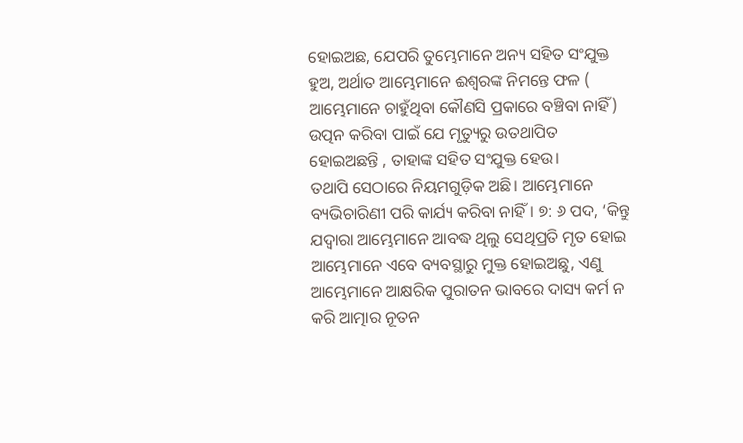ହୋଇଅଛ, ଯେପରି ତୁମ୍ଭେମାନେ ଅନ୍ୟ ସହିତ ସଂଯୁକ୍ତ ହୁଅ, ଅର୍ଥାତ ଆମ୍ଭେମାନେ ଈଶ୍ୱରଙ୍କ ନିମନ୍ତେ ଫଳ ( ଆମ୍ଭେମାନେ ଚାହୁଁଥିବା କୌଣସି ପ୍ରକାରେ ବଞ୍ଚିବା ନାହିଁ) ଉତ୍ପନ କରିବା ପାଇଁ ଯେ ମୃତ୍ୟୁରୁ ଉତଥାପିତ ହୋଇଅଛନ୍ତି , ତାହାଙ୍କ ସହିତ ସଂଯୁକ୍ତ ହେଉ।
ତଥାପି ସେଠାରେ ନିୟମଗୁଡ଼ିକ ଅଛି। ଆମ୍ଭେମାନେ ବ୍ୟଭିଚାରିଣୀ ପରି କାର୍ଯ୍ୟ କରିବା ନାହିଁ। ୭: ୬ ପଦ, ‘କିନ୍ତୁ ଯଦ୍ୱାରା ଆମ୍ଭେମାନେ ଆବଦ୍ଧ ଥିଲୁ ସେଥିପ୍ରତି ମୃତ ହୋଇ ଆମ୍ଭେମାନେ ଏବେ ବ୍ୟବସ୍ଥାରୁ ମୁକ୍ତ ହୋଇଅଛୁ, ଏଣୁ ଆମ୍ଭେମାନେ ଆକ୍ଷରିକ ପୁରାତନ ଭାବରେ ଦାସ୍ୟ କର୍ମ ନ କରି ଆତ୍ମାର ନୂତନ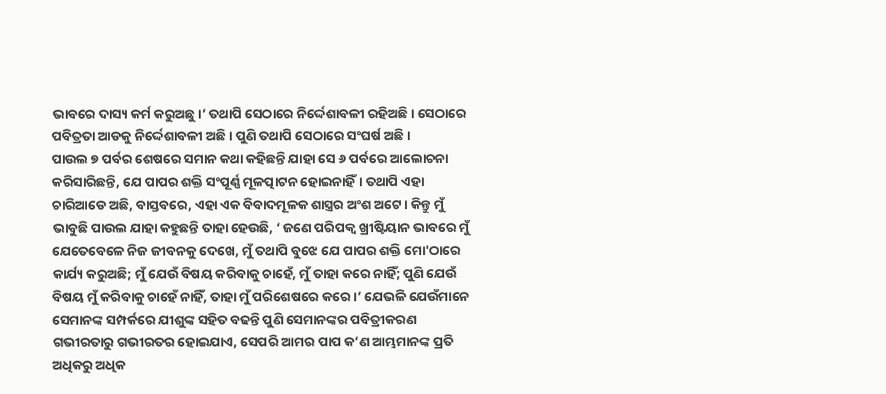ଭାବରେ ଦାସ୍ୟ କର୍ମ କରୁଅଛୁ।’ ତଥାପି ସେଠାରେ ନିର୍ଦ୍ଦେଶାବଳୀ ରହିଅଛି। ସେଠାରେ ପବିତ୍ରତା ଆଡକୁ ନିର୍ଦ୍ଦେଶାବଳୀ ଅଛି। ପୁଣି ତଥାପି ସେଠାରେ ସଂଘର୍ଷ ଅଛି।
ପାଉଲ ୭ ପର୍ବର ଶେଷରେ ସମାନ କଥା କହିଛନ୍ତି ଯାହା ସେ ୬ ପର୍ବରେ ଆଲୋଚନା କରିସାରିଛନ୍ତି, ଯେ ପାପର ଶକ୍ତି ସଂପୂର୍ଣ୍ଣ ମୂଳତ୍ପାଟନ ହୋଇନାହିଁ। ତଥାପି ଏହା ଚାରିଆଡେ ଅଛି, ବାସ୍ତବରେ, ଏହା ଏକ ବିବାଦମୂଳକ ଶାସ୍ତ୍ରର ଅଂଶ ଅଟେ। କିନ୍ତୁ ମୁଁ ଭାବୁଛି ପାଉଲ ଯାହା କହୁଛନ୍ତି ତାହା ହେଉଛି, ‘ ଜଣେ ପରିପକ୍ୱ ଖ୍ରୀଷ୍ଟିୟାନ ଭାବରେ ମୁଁ ଯେତେବେଳେ ନିଜ ଜୀବନକୁ ଦେଖେ, ମୁଁ ତଥାପି ବୁଝେ ଯେ ପାପର ଶକ୍ତି ମୋ'ଠାରେ କାର୍ଯ୍ୟ କରୁଅଛି; ମୁଁ ଯେଉଁ ବିଷୟ କରିବାକୁ ଚାହେଁ, ମୁଁ ତାହା କରେ ନାହିଁ; ପୁଣି ଯେଉଁ ବିଷୟ ମୁଁ କରିବାକୁ ଚାହେଁ ନାହିଁ, ତାହା ମୁଁ ପରିଶେଷରେ କରେ।’ ଯେଭଳି ଯେଉଁମାନେ ସେମାନଙ୍କ ସମ୍ପର୍କରେ ଯୀଶୁଙ୍କ ସହିତ ବଢନ୍ତି ପୁଣି ସେମାନଙ୍କର ପବିତ୍ରୀକରଣ ଗଭୀରତାରୁ ଗଭୀରତର ହୋଇଯାଏ, ସେପରି ଆମର ପାପ କ’ଣ ଆମ୍ଭମାନଙ୍କ ପ୍ରତି ଅଧିକରୁ ଅଧିକ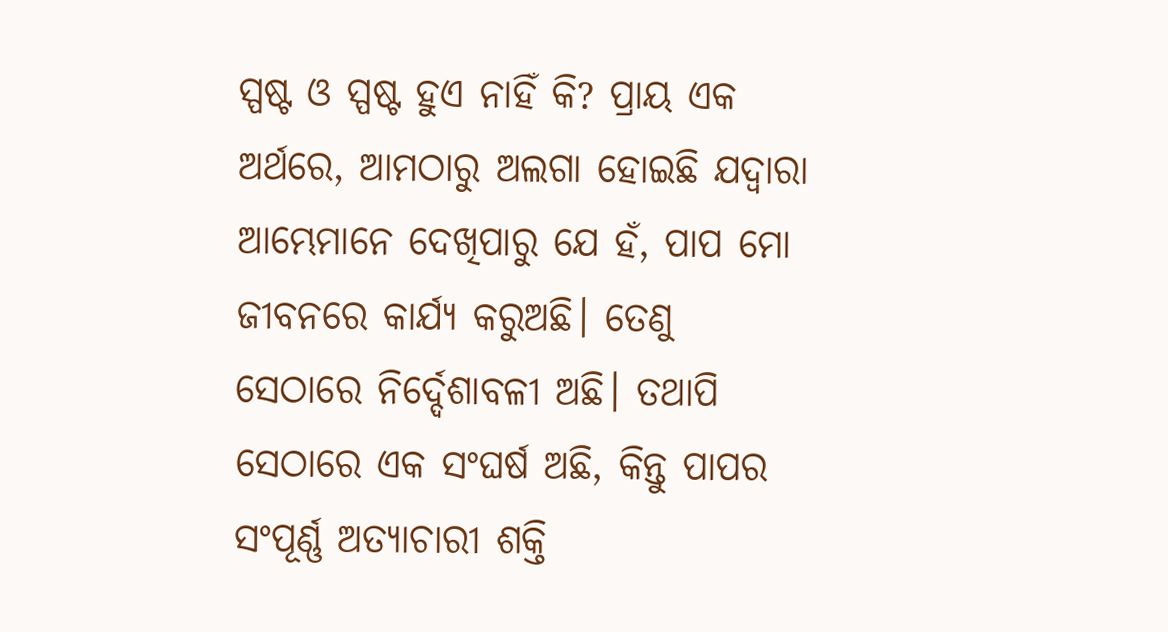ସ୍ପଷ୍ଟ ଓ ସ୍ପଷ୍ଟ ହୁଏ ନାହିଁ କି? ପ୍ରାୟ ଏକ ଅର୍ଥରେ, ଆମଠାରୁ ଅଲଗା ହୋଇଛି ଯଦ୍ୱାରା ଆମ୍ଭେମାନେ ଦେଖିପାରୁ ଯେ ହଁ, ପାପ ମୋ ଜୀବନରେ କାର୍ଯ୍ୟ କରୁଅଛି। ତେଣୁ ସେଠାରେ ନିର୍ଦ୍ଦେଶାବଳୀ ଅଛି। ତଥାପି ସେଠାରେ ଏକ ସଂଘର୍ଷ ଅଛି, କିନ୍ତୁ ପାପର ସଂପୂର୍ଣ୍ଣ ଅତ୍ୟାଚାରୀ ଶକ୍ତି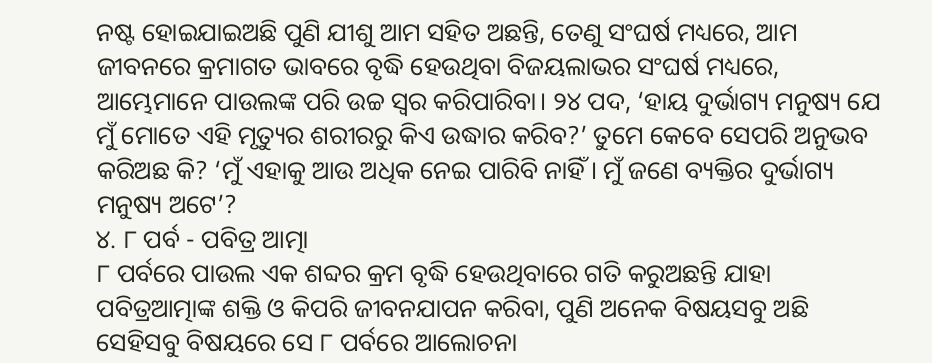ନଷ୍ଟ ହୋଇଯାଇଅଛି ପୁଣି ଯୀଶୁ ଆମ ସହିତ ଅଛନ୍ତି, ତେଣୁ ସଂଘର୍ଷ ମଧ୍ୟରେ, ଆମ ଜୀବନରେ କ୍ରମାଗତ ଭାବରେ ବୃଦ୍ଧି ହେଉଥିବା ବିଜୟଲାଭର ସଂଘର୍ଷ ମଧ୍ୟରେ, ଆମ୍ଭେମାନେ ପାଉଲଙ୍କ ପରି ଉଚ୍ଚ ସ୍ୱର କରିପାରିବା। ୨୪ ପଦ, ‘ହାୟ ଦୁର୍ଭାଗ୍ୟ ମନୁଷ୍ୟ ଯେ ମୁଁ ମୋତେ ଏହି ମୃତ୍ୟୁର ଶରୀରରୁ କିଏ ଉଦ୍ଧାର କରିବ?’ ତୁମେ କେବେ ସେପରି ଅନୁଭବ କରିଅଛ କି? ‘ମୁଁ ଏହାକୁ ଆଉ ଅଧିକ ନେଇ ପାରିବି ନାହିଁ। ମୁଁ ଜଣେ ବ୍ୟକ୍ତିର ଦୁର୍ଭାଗ୍ୟ ମନୁଷ୍ୟ ଅଟେ’?
୪. ୮ ପର୍ବ - ପବିତ୍ର ଆତ୍ମା
୮ ପର୍ବରେ ପାଉଲ ଏକ ଶବ୍ଦର କ୍ରମ ବୃଦ୍ଧି ହେଉଥିବାରେ ଗତି କରୁଅଛନ୍ତି ଯାହା ପବିତ୍ରଆତ୍ମାଙ୍କ ଶକ୍ତି ଓ କିପରି ଜୀବନଯାପନ କରିବା, ପୁଣି ଅନେକ ବିଷୟସବୁ ଅଛି ସେହିସବୁ ବିଷୟରେ ସେ ୮ ପର୍ବରେ ଆଲୋଚନା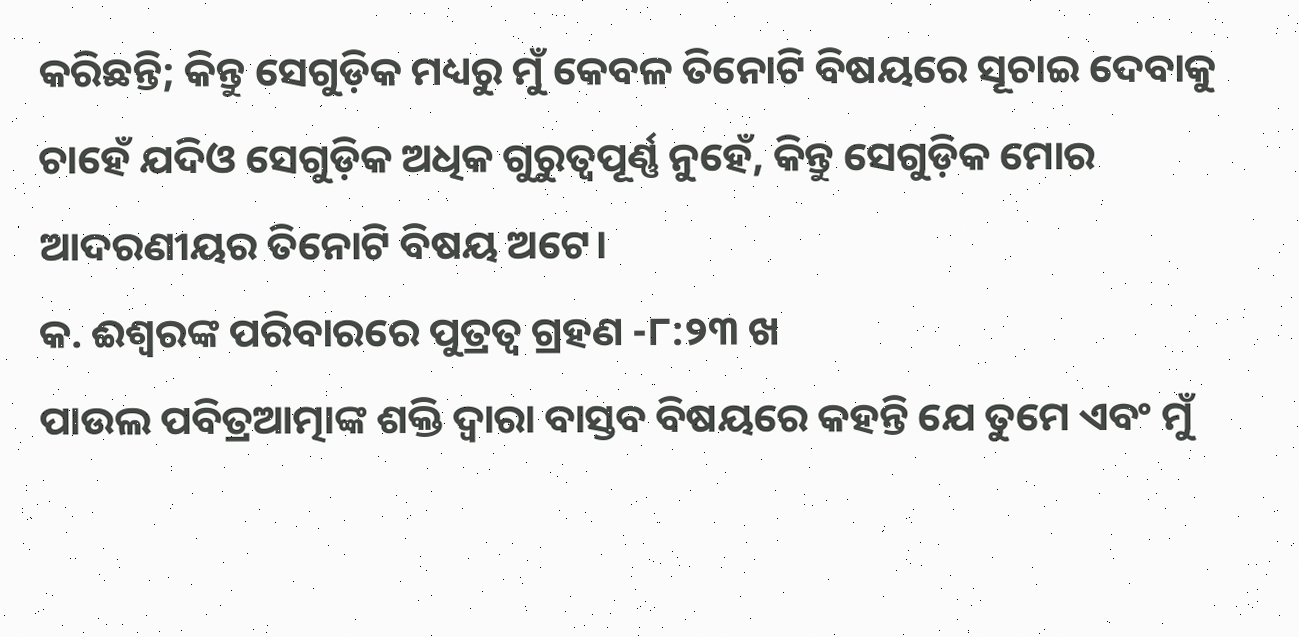କରିଛନ୍ତି; କିନ୍ତୁ ସେଗୁଡ଼ିକ ମଧ୍ୟରୁ ମୁଁ କେବଳ ତିନୋଟି ବିଷୟରେ ସୂଚାଇ ଦେବାକୁ ଚାହେଁ ଯଦିଓ ସେଗୁଡ଼ିକ ଅଧିକ ଗୁରୁତ୍ୱପୂର୍ଣ୍ଣ ନୁହେଁ, କିନ୍ତୁ ସେଗୁଡ଼ିକ ମୋର ଆଦରଣୀୟର ତିନୋଟି ବିଷୟ ଅଟେ।
କ. ଈଶ୍ୱରଙ୍କ ପରିବାରରେ ପୁତ୍ରତ୍ୱ ଗ୍ରହଣ -୮:୨୩ ଖ
ପାଉଲ ପବିତ୍ରଆତ୍ମାଙ୍କ ଶକ୍ତି ଦ୍ୱାରା ବାସ୍ତବ ବିଷୟରେ କହନ୍ତି ଯେ ତୁମେ ଏବଂ ମୁଁ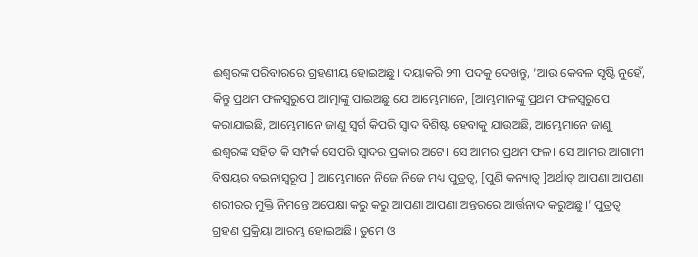ଈଶ୍ୱରଙ୍କ ପରିବାରରେ ଗ୍ରହଣୀୟ ହୋଇଅଛୁ। ଦୟାକରି ୨୩ ପଦକୁ ଦେଖନ୍ତୁ, ‘ଆଉ କେବଳ ସୃଷ୍ଟି ନୁହେଁ, କିନ୍ତୁ ପ୍ରଥମ ଫଳସ୍ଵରୁପେ ଆତ୍ମାଙ୍କୁ ପାଇଅଛୁ ଯେ ଆମ୍ଭେମାନେ, [ଆମ୍ଭମାନଙ୍କୁ ପ୍ରଥମ ଫଳସ୍ଵରୁପେ କରାଯାଇଛି, ଆମ୍ଭେମାନେ ଜାଣୁ ସ୍ୱର୍ଗ କିପରି ସ୍ୱାଦ ବିଶିଷ୍ଟ ହେବାକୁ ଯାଉଅଛି, ଆମ୍ଭେମାନେ ଜାଣୁ ଈଶ୍ୱରଙ୍କ ସହିତ କି ସମ୍ପର୍କ ସେପରି ସ୍ୱାଦର ପ୍ରକାର ଅଟେ। ସେ ଆମର ପ୍ରଥମ ଫଳ। ସେ ଆମର ଆଗାମୀ ବିଷୟର ବଇନାସ୍ୱରୂପ ] ଆମ୍ଭେମାନେ ନିଜେ ନିଜେ ମଧ୍ୟ ପୁତ୍ରତ୍ୱ, [ପୁଣି କନ୍ୟାତ୍ୱ ]ଅର୍ଥାତ୍ ଆପଣା ଆପଣା ଶରୀରର ମୁକ୍ତି ନିମନ୍ତେ ଅପେକ୍ଷା କରୁ କରୁ ଆପଣା ଆପଣା ଅନ୍ତରରେ ଆର୍ତ୍ତନାଦ କରୁଅଛୁ।’ ପୁତ୍ରତ୍ୱ ଗ୍ରହଣ ପ୍ରକ୍ରିୟା ଆରମ୍ଭ ହୋଇଅଛି। ତୁମେ ଓ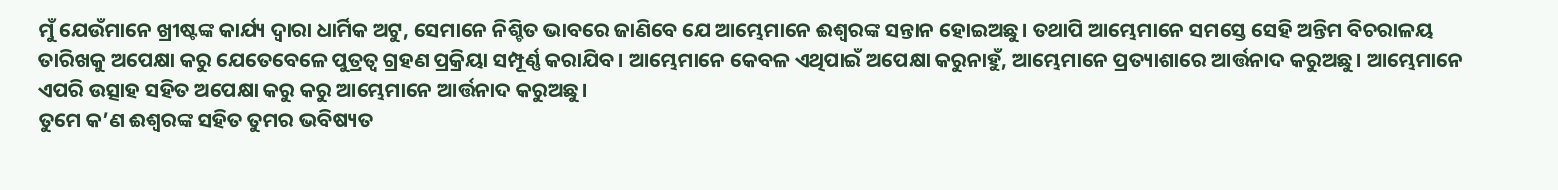ମୁଁ ଯେଉଁମାନେ ଖ୍ରୀଷ୍ଟଙ୍କ କାର୍ଯ୍ୟ ଦ୍ୱାରା ଧାର୍ମିକ ଅଟୁ, ସେମାନେ ନିଶ୍ଚିତ ଭାବରେ ଜାଣିବେ ଯେ ଆମ୍ଭେମାନେ ଈଶ୍ୱରଙ୍କ ସନ୍ତାନ ହୋଇଅଛୁ। ତଥାପି ଆମ୍ଭେମାନେ ସମସ୍ତେ ସେହି ଅନ୍ତିମ ବିଚରାଳୟ ତାରିଖକୁ ଅପେକ୍ଷା କରୁ ଯେତେବେଳେ ପୁତ୍ରତ୍ୱ ଗ୍ରହଣ ପ୍ରକ୍ରିୟା ସମ୍ପୂର୍ଣ୍ଣ କରାଯିବ। ଆମ୍ଭେମାନେ କେବଳ ଏଥିପାଇଁ ଅପେକ୍ଷା କରୁନାହୁଁ, ଆମ୍ଭେମାନେ ପ୍ରତ୍ୟାଶାରେ ଆର୍ତ୍ତନାଦ କରୁଅଛୁ। ଆମ୍ଭେମାନେ ଏପରି ଉତ୍ସାହ ସହିତ ଅପେକ୍ଷା କରୁ କରୁ ଆମ୍ଭେମାନେ ଆର୍ତ୍ତନାଦ କରୁଅଛୁ।
ତୁମେ କ’ଣ ଈଶ୍ୱରଙ୍କ ସହିତ ତୁମର ଭବିଷ୍ୟତ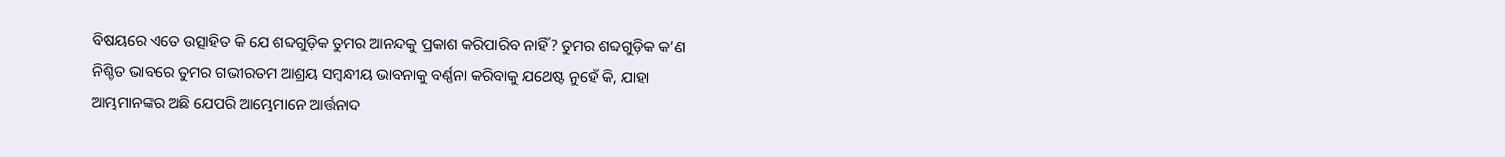ବିଷୟରେ ଏତେ ଉତ୍ସାହିତ କି ଯେ ଶବ୍ଦଗୁଡ଼ିକ ତୁମର ଆନନ୍ଦକୁ ପ୍ରକାଶ କରିପାରିବ ନାହିଁ? ତୁମର ଶବ୍ଦଗୁଡ଼ିକ କ’ଣ ନିଶ୍ଚିତ ଭାବରେ ତୁମର ଗଭୀରତମ ଆଶ୍ରୟ ସମ୍ବନ୍ଧୀୟ ଭାବନାକୁ ବର୍ଣ୍ଣନା କରିବାକୁ ଯଥେଷ୍ଟ ନୁହେଁ କି, ଯାହା ଆମ୍ଭମାନଙ୍କର ଅଛି ଯେପରି ଆମ୍ଭେମାନେ ଆର୍ତ୍ତନାଦ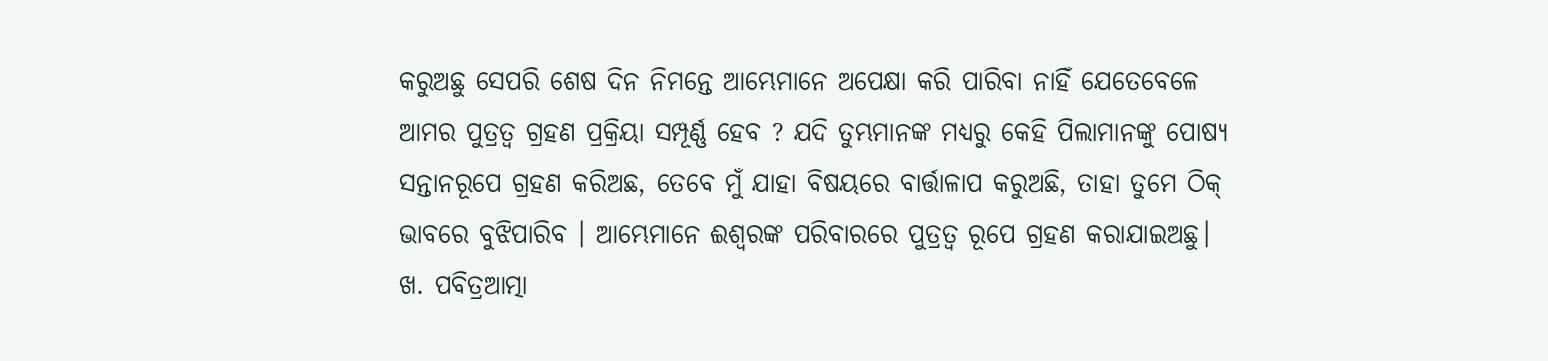କରୁଅଛୁ ସେପରି ଶେଷ ଦିନ ନିମନ୍ତେ ଆମ୍ଭେମାନେ ଅପେକ୍ଷା କରି ପାରିବା ନାହିଁ ଯେତେବେଳେ ଆମର ପୁତ୍ରତ୍ୱ ଗ୍ରହଣ ପ୍ରକ୍ରିୟା ସମ୍ପୂର୍ଣ୍ଣ ହେବ ? ଯଦି ତୁମ୍ଭମାନଙ୍କ ମଧ୍ୟରୁ କେହି ପିଲାମାନଙ୍କୁ ପୋଷ୍ୟ ସନ୍ତାନରୂପେ ଗ୍ରହଣ କରିଅଛ, ତେବେ ମୁଁ ଯାହା ବିଷୟରେ ବାର୍ତ୍ତାଳାପ କରୁଅଛି, ତାହା ତୁମେ ଠିକ୍ ଭାବରେ ବୁଝିପାରିବ । ଆମ୍ଭେମାନେ ଈଶ୍ୱରଙ୍କ ପରିବାରରେ ପୁତ୍ରତ୍ୱ ରୂପେ ଗ୍ରହଣ କରାଯାଇଅଛୁ।
ଖ. ପବିତ୍ରଆତ୍ମା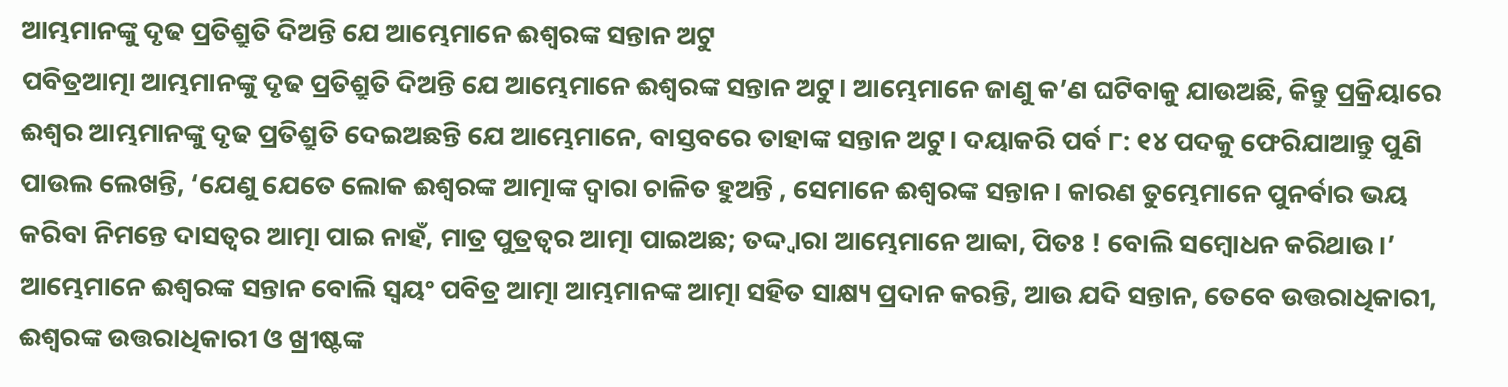ଆମ୍ଭମାନଙ୍କୁ ଦୃଢ ପ୍ରତିଶ୍ରୁତି ଦିଅନ୍ତି ଯେ ଆମ୍ଭେମାନେ ଈଶ୍ୱରଙ୍କ ସନ୍ତାନ ଅଟୁ
ପବିତ୍ରଆତ୍ମା ଆମ୍ଭମାନଙ୍କୁ ଦୃଢ ପ୍ରତିଶ୍ରୁତି ଦିଅନ୍ତି ଯେ ଆମ୍ଭେମାନେ ଈଶ୍ୱରଙ୍କ ସନ୍ତାନ ଅଟୁ। ଆମ୍ଭେମାନେ ଜାଣୁ କ’ଣ ଘଟିବାକୁ ଯାଉଅଛି, କିନ୍ତୁ ପ୍ରକ୍ରିୟାରେ ଈଶ୍ୱର ଆମ୍ଭମାନଙ୍କୁ ଦୃଢ ପ୍ରତିଶ୍ରୁତି ଦେଇଅଛନ୍ତି ଯେ ଆମ୍ଭେମାନେ, ବାସ୍ତବରେ ତାହାଙ୍କ ସନ୍ତାନ ଅଟୁ। ଦୟାକରି ପର୍ବ ୮: ୧୪ ପଦକୁ ଫେରିଯାଆନ୍ତୁ ପୁଣି ପାଉଲ ଲେଖନ୍ତି, ‘ଯେଣୁ ଯେତେ ଲୋକ ଈଶ୍ୱରଙ୍କ ଆତ୍ମାଙ୍କ ଦ୍ୱାରା ଚାଳିତ ହୁଅନ୍ତି , ସେମାନେ ଈଶ୍ୱରଙ୍କ ସନ୍ତାନ। କାରଣ ତୁମ୍ଭେମାନେ ପୁନର୍ବାର ଭୟ କରିବା ନିମନ୍ତେ ଦାସତ୍ୱର ଆତ୍ମା ପାଇ ନାହଁ, ମାତ୍ର ପୁତ୍ରତ୍ୱର ଆତ୍ମା ପାଇଅଛ; ତଦ୍ଦ୍ୱାରା ଆମ୍ଭେମାନେ ଆବ୍ବା, ପିତଃ ! ବୋଲି ସମ୍ବୋଧନ କରିଥାଉ।’ ଆମ୍ଭେମାନେ ଈଶ୍ୱରଙ୍କ ସନ୍ତାନ ବୋଲି ସ୍ୱୟଂ ପବିତ୍ର ଆତ୍ମା ଆମ୍ଭମାନଙ୍କ ଆତ୍ମା ସହିତ ସାକ୍ଷ୍ୟ ପ୍ରଦାନ କରନ୍ତି, ଆଉ ଯଦି ସନ୍ତାନ, ତେବେ ଉତ୍ତରାଧିକାରୀ, ଈଶ୍ୱରଙ୍କ ଉତ୍ତରାଧିକାରୀ ଓ ଖ୍ରୀଷ୍ଟଙ୍କ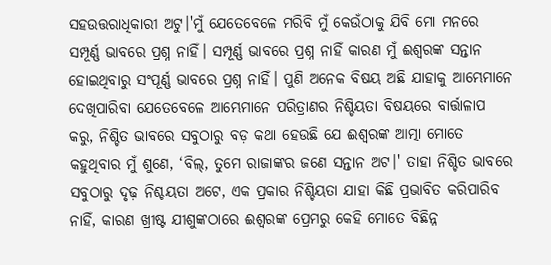ସହଉତ୍ତରାଧିକାରୀ ଅଟୁ।'ମୁଁ ଯେତେବେଳେ ମରିବି ମୁଁ କେଉଁଠାକୁ ଯିବି ମୋ ମନରେ ସମ୍ପୂର୍ଣ୍ଣ ଭାବରେ ପ୍ରଶ୍ନ ନାହିଁ। ସମ୍ପୂର୍ଣ୍ଣ ଭାବରେ ପ୍ରଶ୍ନ ନାହିଁ କାରଣ ମୁଁ ଈଶ୍ୱରଙ୍କ ସନ୍ତାନ ହୋଇଥିବାରୁ ସଂପୂର୍ଣ୍ଣ ଭାବରେ ପ୍ରଶ୍ନ ନାହିଁ। ପୁଣି ଅନେକ ବିଷୟ ଅଛି ଯାହାକୁ ଆମ୍ଭେମାନେ ଦେଖିପାରିବା ଯେତେବେଳେ ଆମ୍ଭେମାନେ ପରିତ୍ରାଣର ନିଶ୍ଚିୟତା ବିଷୟରେ ବାର୍ତ୍ତାଳାପ କରୁ, ନିଶ୍ଚିତ ଭାବରେ ସବୁଠାରୁ ବଡ଼ କଥା ହେଉଛି ଯେ ଈଶ୍ୱରଙ୍କ ଆତ୍ମା ମୋତେ କହୁଥିବାର ମୁଁ ଶୁଣେ, ‘ବିଲ୍, ତୁମେ ରାଜାଙ୍କର ଜଣେ ସନ୍ତାନ ଅଟ।' ତାହା ନିଶ୍ଚିତ ଭାବରେ ସବୁଠାରୁ ଦୃଢ଼ ନିଶ୍ଚୟତା ଅଟେ, ଏକ ପ୍ରକାର ନିଶ୍ଚିୟତା ଯାହା କିଛି ପ୍ରଭାବିତ କରିପାରିବ ନାହିଁ, କାରଣ ଖ୍ରୀଷ୍ଟ ଯୀଶୁଙ୍କଠାରେ ଈଶ୍ୱରଙ୍କ ପ୍ରେମରୁ କେହି ମୋତେ ବିଛିନ୍ନ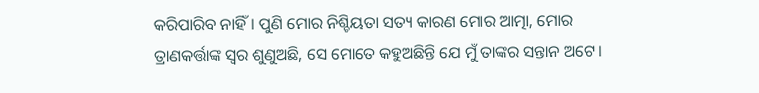କରିପାରିବ ନାହିଁ। ପୁଣି ମୋର ନିଶ୍ଚିୟତା ସତ୍ୟ କାରଣ ମୋର ଆତ୍ମା, ମୋର ତ୍ରାଣକର୍ତ୍ତାଙ୍କ ସ୍ୱର ଶୁଣୁଅଛି, ସେ ମୋତେ କହୁଅଛିନ୍ତି ଯେ ମୁଁ ତାଙ୍କର ସନ୍ତାନ ଅଟେ।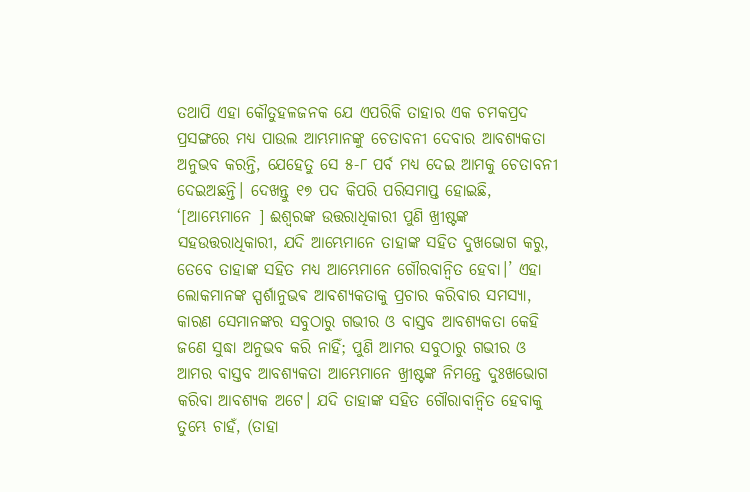ତଥାପି ଏହା କୌତୁହଳଜନକ ଯେ ଏପରିକି ତାହାର ଏକ ଚମକପ୍ରଦ ପ୍ରସଙ୍ଗରେ ମଧ୍ୟ ପାଉଲ ଆମ୍ଭମାନଙ୍କୁ ଚେତାବନୀ ଦେବାର ଆବଶ୍ୟକତା ଅନୁଭବ କରନ୍ତି, ଯେହେତୁ ସେ ୫-୮ ପର୍ବ ମଧ୍ୟ ଦେଇ ଆମକୁ ଚେତାବନୀ ଦେଇଅଛନ୍ତି। ଦେଖନ୍ତୁ ୧୭ ପଦ କିପରି ପରିସମାପ୍ତ ହୋଇଛି, ‘[ଆମ୍ଭେମାନେ ] ଈଶ୍ୱରଙ୍କ ଉତ୍ତରାଧିକାରୀ ପୁଣି ଖ୍ରୀଷ୍ଟଙ୍କ ସହଉତ୍ତରାଧିକାରୀ, ଯଦି ଆମ୍ଭେମାନେ ତାହାଙ୍କ ସହିତ ଦୁଖଭୋଗ କରୁ, ତେବେ ତାହାଙ୍କ ସହିତ ମଧ୍ୟ ଆମ୍ଭେମାନେ ଗୌରବାନ୍ୱିତ ହେବା।’ ଏହା ଲୋକମାନଙ୍କ ସ୍ପର୍ଶାନୁଭଵ ଆବଶ୍ୟକତାକୁ ପ୍ରଚାର କରିବାର ସମସ୍ୟା, କାରଣ ସେମାନଙ୍କର ସବୁଠାରୁ ଗଭୀର ଓ ବାସ୍ତବ ଆବଶ୍ୟକତା କେହି ଜଣେ ସୁଦ୍ଧା ଅନୁଭବ କରି ନାହିଁ; ପୁଣି ଆମର ସବୁଠାରୁ ଗଭୀର ଓ ଆମର ବାସ୍ତବ ଆବଶ୍ୟକତା ଆମ୍ଭେମାନେ ଖ୍ରୀଷ୍ଟଙ୍କ ନିମନ୍ତେ ଦୁଃଖଭୋଗ କରିବା ଆବଶ୍ୟକ ଅଟେ। ଯଦି ତାହାଙ୍କ ସହିତ ଗୌରାବାନ୍ୱିତ ହେବାକୁ ତୁମ୍ଭେ ଚାହଁ, (ତାହା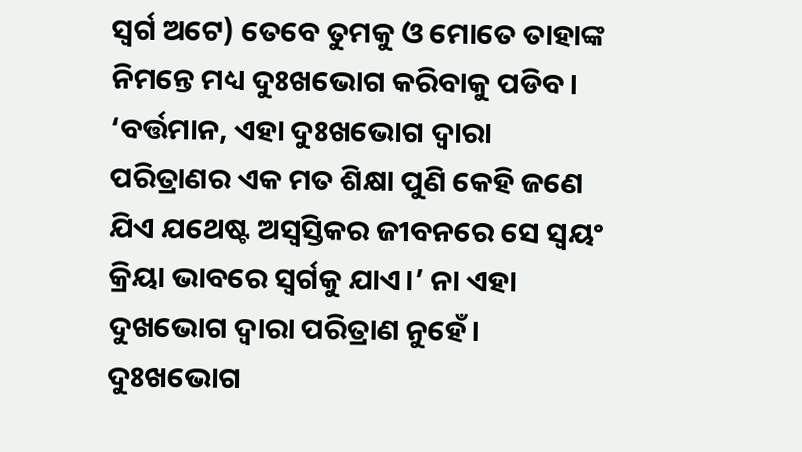ସ୍ୱର୍ଗ ଅଟେ) ତେବେ ତୁମକୁ ଓ ମୋତେ ତାହାଙ୍କ ନିମନ୍ତେ ମଧ୍ୟ ଦୁଃଖଭୋଗ କରିବାକୁ ପଡିବ।
‘ବର୍ତ୍ତମାନ, ଏହା ଦୁଃଖଭୋଗ ଦ୍ୱାରା ପରିତ୍ରାଣର ଏକ ମତ ଶିକ୍ଷା ପୁଣି କେହି ଜଣେ ଯିଏ ଯଥେଷ୍ଟ ଅସ୍ୱସ୍ତିକର ଜୀବନରେ ସେ ସ୍ୱୟଂ କ୍ରିୟା ଭାବରେ ସ୍ୱର୍ଗକୁ ଯାଏ।’ ନା ଏହା ଦୁଖଭୋଗ ଦ୍ୱାରା ପରିତ୍ରାଣ ନୁହେଁ। ଦୁଃଖଭୋଗ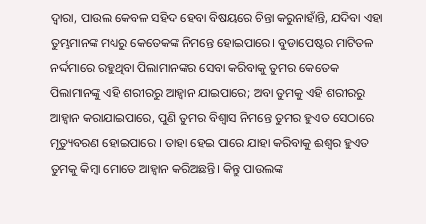ଦ୍ୱାରା, ପାଉଲ କେବଳ ସହିଦ ହେବା ବିଷୟରେ ଚିନ୍ତା କରୁନାହାଁନ୍ତି, ଯଦିବା ଏହା ତୁମ୍ଭମାନଙ୍କ ମଧ୍ୟରୁ କେତେକଙ୍କ ନିମନ୍ତେ ହୋଇପାରେ। ବୁଡାପେଷ୍ଟର ମାଟିତଳ ନର୍ଦ୍ଦମାରେ ରହୁଥିବା ପିଲାମାନଙ୍କର ସେବା କରିବାକୁ ତୁମର କେତେକ ପିଲାମାନଙ୍କୁ ଏହି ଶରୀରରୁ ଆହ୍ଵାନ ଯାଇପାରେ; ଅବା ତୁମକୁ ଏହି ଶରୀରରୁ ଆହ୍ଵାନ କରାଯାଇପାରେ, ପୁଣି ତୁମର ବିଶ୍ୱାସ ନିମନ୍ତେ ତୁମର ହୁଏତ ସେଠାରେ ମୃତ୍ୟୁବରଣ ହୋଇପାରେ । ତାହା ହେଇ ପାରେ ଯାହା କରିବାକୁ ଈଶ୍ୱର ହୁଏତ ତୁମକୁ କିମ୍ବା ମୋତେ ଆହ୍ୱାନ କରିଅଛନ୍ତି। କିନ୍ତୁ ପାଉଲଙ୍କ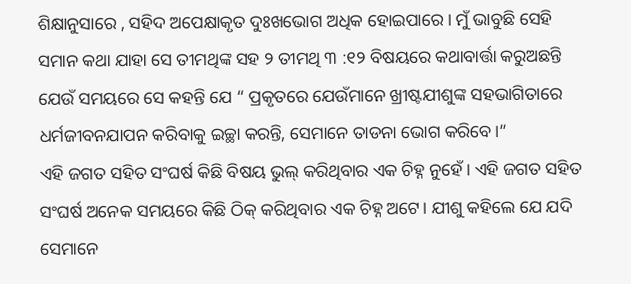ଶିକ୍ଷାନୁସାରେ , ସହିଦ ଅପେକ୍ଷାକୃତ ଦୁଃଖଭୋଗ ଅଧିକ ହୋଇପାରେ । ମୁଁ ଭାବୁଛି ସେହି ସମାନ କଥା ଯାହା ସେ ତୀମଥିଙ୍କ ସହ ୨ ତୀମଥି ୩ :୧୨ ବିଷୟରେ କଥାବାର୍ତ୍ତା କରୁଅଛନ୍ତି ଯେଉଁ ସମୟରେ ସେ କହନ୍ତି ଯେ “ ପ୍ରକୃତରେ ଯେଉଁମାନେ ଖ୍ରୀଷ୍ଟଯୀଶୁଙ୍କ ସହଭାଗିତାରେ ଧର୍ମଜୀବନଯାପନ କରିବାକୁ ଇଚ୍ଛା କରନ୍ତି, ସେମାନେ ତାଡନା ଭୋଗ କରିବେ।”
ଏହି ଜଗତ ସହିତ ସଂଘର୍ଷ କିଛି ବିଷୟ ଭୁଲ୍ କରିଥିବାର ଏକ ଚିହ୍ନ ନୁହେଁ। ଏହି ଜଗତ ସହିତ ସଂଘର୍ଷ ଅନେକ ସମୟରେ କିଛି ଠିକ୍ କରିଥିବାର ଏକ ଚିହ୍ନ ଅଟେ। ଯୀଶୁ କହିଲେ ଯେ ଯଦି ସେମାନେ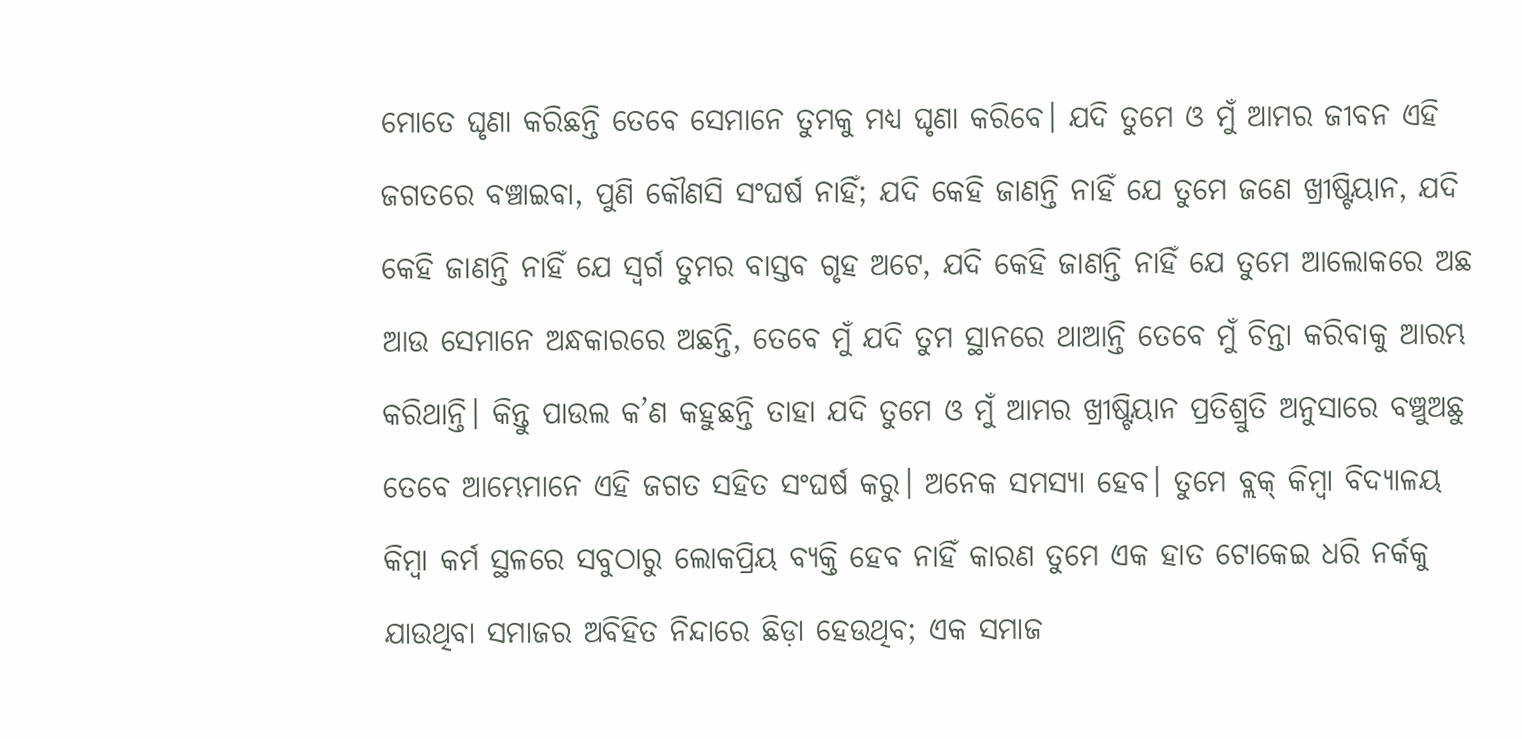ମୋତେ ଘୃଣା କରିଛନ୍ତି ତେବେ ସେମାନେ ତୁମକୁ ମଧ୍ୟ ଘୃଣା କରିବେ। ଯଦି ତୁମେ ଓ ମୁଁ ଆମର ଜୀବନ ଏହି ଜଗତରେ ବଞ୍ଚାଇବା, ପୁଣି କୌଣସି ସଂଘର୍ଷ ନାହିଁ; ଯଦି କେହି ଜାଣନ୍ତି ନାହିଁ ଯେ ତୁମେ ଜଣେ ଖ୍ରୀଷ୍ଟିୟାନ, ଯଦି କେହି ଜାଣନ୍ତି ନାହିଁ ଯେ ସ୍ୱର୍ଗ ତୁମର ବାସ୍ତବ ଗୃହ ଅଟେ, ଯଦି କେହି ଜାଣନ୍ତି ନାହିଁ ଯେ ତୁମେ ଆଲୋକରେ ଅଛ ଆଉ ସେମାନେ ଅନ୍ଧକାରରେ ଅଛନ୍ତି, ତେବେ ମୁଁ ଯଦି ତୁମ ସ୍ଥାନରେ ଥାଆନ୍ତି ତେବେ ମୁଁ ଚିନ୍ତା କରିବାକୁ ଆରମ୍ଭ କରିଥାନ୍ତି। କିନ୍ତୁ ପାଉଲ କ’ଣ କହୁଛନ୍ତି ତାହା ଯଦି ତୁମେ ଓ ମୁଁ ଆମର ଖ୍ରୀଷ୍ଟିୟାନ ପ୍ରତିଶ୍ରୁତି ଅନୁସାରେ ବଞ୍ଚୁଅଛୁ ତେବେ ଆମ୍ଭେମାନେ ଏହି ଜଗତ ସହିତ ସଂଘର୍ଷ କରୁ। ଅନେକ ସମସ୍ୟା ହେବ। ତୁମେ ବ୍ଲକ୍ କିମ୍ବା ବିଦ୍ୟାଳୟ କିମ୍ବା କର୍ମ ସ୍ଥଳରେ ସବୁଠାରୁ ଲୋକପ୍ରିୟ ବ୍ୟକ୍ତି ହେବ ନାହିଁ କାରଣ ତୁମେ ଏକ ହାତ ଟୋକେଇ ଧରି ନର୍କକୁ ଯାଉଥିବା ସମାଜର ଅବିହିତ ନିନ୍ଦାରେ ଛିଡ଼ା ହେଉଥିବ; ଏକ ସମାଜ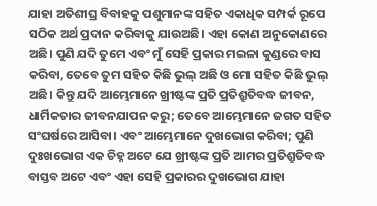ଯାହା ଅତିଶୀଘ୍ର ବିବାହକୁ ପଶୁମାନଙ୍କ ସହିତ ଏକାଧିକ ସମ୍ପର୍କ ରୂପେ ସଠିକ ଅର୍ଥ ପ୍ରଦାନ କରିବାକୁ ଯାଉଅଛି। ଏହା କୋଣ ଅନୁକୋଣରେ ଅଛି। ପୁଣି ଯଦି ତୁମେ ଏବଂ ମୁଁ ସେହି ପ୍ରକାର ମଇଳା କୁଣ୍ଡରେ ବାସ କରିବା, ତେବେ ତୁମ ସହିତ କିଛି ଭୁଲ୍ ଅଛି ଓ ମୋ ସହିତ କିଛି ଭୁଲ୍ ଅଛି। କିନ୍ତୁ ଯଦି ଆମ୍ଭେମାନେ ଖ୍ରୀଷ୍ଟଙ୍କ ପ୍ରତି ପ୍ରତିଶ୍ରୁତିବଦ୍ଧ ଜୀବନ, ଧାର୍ମିକତାର ଜୀବନଯାପନ କରୁ; ତେବେ ଆମ୍ଭେମାନେ ଜଗତ ସହିତ ସଂଘର୍ଷରେ ଆସିବା। ଏବଂ ଆମ୍ଭେମାନେ ଦୁଖଭୋଗ କରିବା; ପୁଣି ଦୁଃଖଭୋଗ ଏକ ଚିହ୍ନ ଅଟେ ଯେ ଖ୍ରୀଷ୍ଟଙ୍କ ପ୍ରତି ଆମର ପ୍ରତିଶ୍ରୁତିବଦ୍ଧ ବାସ୍ତବ ଅଟେ ଏବଂ ଏହା ସେହି ପ୍ରକାରର ଦୁଖଭୋଗ ଯାହା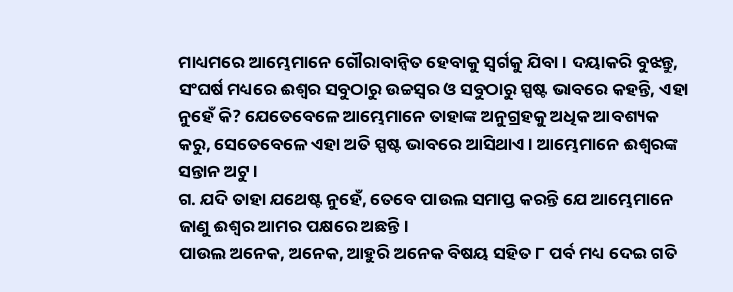ମାଧ୍ୟମରେ ଆମ୍ଭେମାନେ ଗୌରାବାନ୍ୱିତ ହେବାକୁ ସ୍ୱର୍ଗକୁ ଯିବା। ଦୟାକରି ବୁଝନ୍ତୁ, ସଂଘର୍ଷ ମଧ୍ୟରେ ଈଶ୍ୱର ସବୁଠାରୁ ଉଚ୍ଚସ୍ୱର ଓ ସବୁଠାରୁ ସ୍ପଷ୍ଟ ଭାବରେ କହନ୍ତି, ଏହା ନୁହେଁ କି? ଯେତେବେଳେ ଆମ୍ଭେମାନେ ତାହାଙ୍କ ଅନୁଗ୍ରହକୁ ଅଧିକ ଆବଶ୍ୟକ କରୁ, ସେତେବେଳେ ଏହା ଅତି ସ୍ପଷ୍ଟ ଭାବରେ ଆସିଥାଏ। ଆମ୍ଭେମାନେ ଈଶ୍ୱରଙ୍କ ସନ୍ତାନ ଅଟୁ।
ଗ. ଯଦି ତାହା ଯଥେଷ୍ଟ ନୁହେଁ, ତେବେ ପାଉଲ ସମାପ୍ତ କରନ୍ତି ଯେ ଆମ୍ଭେମାନେ ଜାଣୁ ଈଶ୍ୱର ଆମର ପକ୍ଷରେ ଅଛନ୍ତି।
ପାଉଲ ଅନେକ, ଅନେକ, ଆହୁରି ଅନେକ ବିଷୟ ସହିତ ୮ ପର୍ବ ମଧ୍ୟ ଦେଇ ଗତି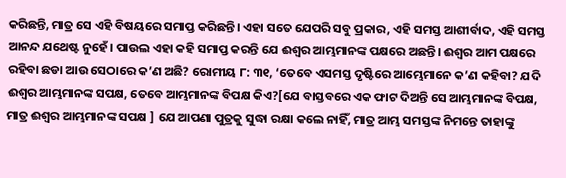କରିଛନ୍ତି, ମାତ୍ର ସେ ଏହି ବିଷୟରେ ସମାପ୍ତ କରିଛନ୍ତି। ଏହା ସତେ ଯେପରି ସବୁ ପ୍ରକାର, ଏହି ସମସ୍ତ ଆଶୀର୍ବାଦ, ଏହି ସମସ୍ତ ଆନନ୍ଦ ଯଥେଷ୍ଟ ନୁହେଁ। ପାଉଲ ଏହା କହି ସମାପ୍ତ କରନ୍ତି ଯେ ଈଶ୍ୱର ଆମ୍ଭମାନଙ୍କ ପକ୍ଷରେ ଅଛନ୍ତି। ଈଶ୍ୱର ଆମ ପକ୍ଷରେ ରହିବା ଛଡା ଆଉ ସେଠାରେ କ’ଣ ଅଛି? ରୋମୀୟ ୮: ୩୧, ‘ତେବେ ଏସମସ୍ତ ଦୃଷ୍ଟିରେ ଆମ୍ଭେମାନେ କ’ଣ କହିବା? ଯଦି ଈଶ୍ୱର ଆମ୍ଭମାନଙ୍କ ସପକ୍ଷ, ତେବେ ଆମ୍ଭମାନଙ୍କ ବିପକ୍ଷ କିଏ?[ଯେ ବାସ୍ତବରେ ଏକ ଫାଟ ଦିଅନ୍ତି ସେ ଆମ୍ଭମାନଙ୍କ ବିପକ୍ଷ, ମାତ୍ର ଈଶ୍ୱର ଆମ୍ଭମାନଙ୍କ ସପକ୍ଷ ] ଯେ ଆପଣା ପୁତ୍ରକୁ ସୁଦ୍ଧା ରକ୍ଷା କଲେ ନାହିଁ, ମାତ୍ର ଆମ୍ଭ ସମସ୍ତଙ୍କ ନିମନ୍ତେ ତାହାଙ୍କୁ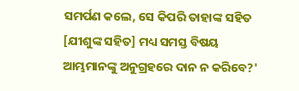ସମର୍ପଣ କଲେ, ସେ କିପରି ତାହାଙ୍କ ସହିତ [ଯୀଶୁଙ୍କ ସହିତ] ମଧ୍ୟ ସମସ୍ତ ବିଷୟ ଆମ୍ଭମାନଙ୍କୁ ଅନୁଗ୍ରହରେ ଦାନ ନ କରିବେ?'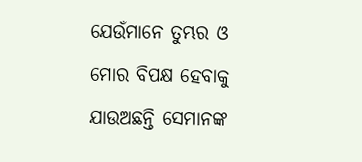ଯେଉଁମାନେ ତୁମ୍ଭର ଓ ମୋର ବିପକ୍ଷ ହେବାକୁ ଯାଉଅଛନ୍ତି ସେମାନଙ୍କ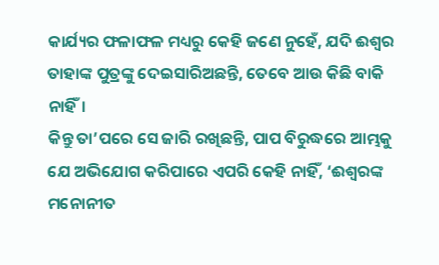କାର୍ଯ୍ୟର ଫଳାଫଳ ମଧ୍ୟରୁ କେହି ଜଣେ ନୁହେଁ, ଯଦି ଈଶ୍ୱର ତାହାଙ୍କ ପୁତ୍ରଙ୍କୁ ଦେଇସାରିଅଛନ୍ତି, ତେବେ ଆଉ କିଛି ବାକି ନାହିଁ।
କିନ୍ତୁ ତା’ପରେ ସେ ଜାରି ରଖିଛନ୍ତି, ପାପ ବିରୁଦ୍ଧରେ ଆମ୍ଭକୁ ଯେ ଅଭିଯୋଗ କରିପାରେ ଏପରି କେହି ନାହିଁ, ‘ଈଶ୍ୱରଙ୍କ ମନୋନୀତ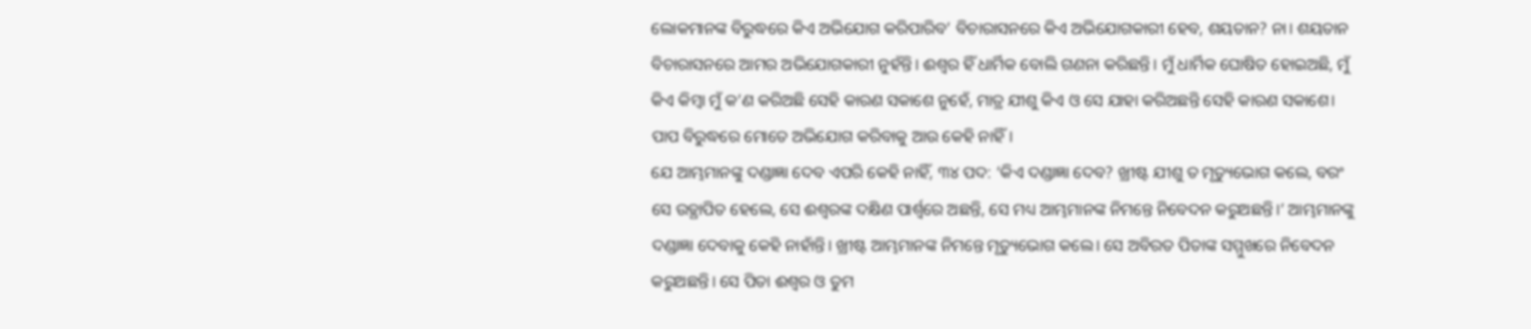ଲୋକମାନଙ୍କ ବିରୁଦ୍ଧରେ କିଏ ଅଭିଯୋଗ କରିପାରିବ’ ବିଚାରାସନରେ କିଏ ଅଭିଯୋଗକାରୀ ହେବ, ଶୟତାନ? ନା। ଶୟତାନ ବିଚାରାସନରେ ଆମର ଅଭିଯୋଗକାରୀ ନୁହଁନ୍ତି। ଈଶ୍ୱର ହିଁ ଧାର୍ମିକ ବୋଲି ଗଣନା କରିଛନ୍ତି। ମୁଁ ଧାର୍ମିକ ଘୋଷିତ ହୋଇଅଛି, ମୁଁ କିଏ କିମ୍ବା ମୁଁ କ’ଣ କରିଅଛି ସେହି କାରଣ ସକାଶେ ନୁହେଁ, ମାତ୍ର ଯୀଶୁ କିଏ ଓ ସେ ଯାହା କରିଅଛନ୍ତି ସେହି କାରଣ ସକାଶେ। ପାପ ବିରୁଦ୍ଧରେ ମୋତେ ଅଭିଯୋଗ କରିବାକୁ ଆଉ କେହି ନାହିଁ।
ଯେ ଆମ୍ଭମାନଙ୍କୁ ଦଣ୍ଡାଜ୍ଞା ଦେବ ଏପରି କେହି ନାହିଁ, ୩୪ ପଦ: ‘କିଏ ଦଣ୍ଡାଜ୍ଞା ଦେବ? ଖ୍ରୀଷ୍ଟ ଯୀଶୁ ତ ମୃତ୍ୟୁଭୋଗ କଲେ, ବରଂ ସେ ଉତ୍ଥାପିତ ହେଲେ, ସେ ଈଶ୍ୱରଙ୍କ ଦକ୍ଷିଣ ପାର୍ଶ୍ୱରେ ଅଛନ୍ତି, ସେ ମଧ୍ୟ ଆମ୍ଭମାନଙ୍କ ନିମନ୍ତେ ନିବେଦନ କରୁଅଛନ୍ତି।’ ଆମ୍ଭମାନଙ୍କୁ ଦଣ୍ଡାଜ୍ଞା ଦେବାକୁ କେହି ନାହାଁନ୍ତି। ଖ୍ରୀଷ୍ଟ ଆମ୍ଭମାନଙ୍କ ନିମନ୍ତେ ମୃତ୍ୟୁଭୋଗ କଲେ। ସେ ଅବିରତ ପିତାଙ୍କ ସମ୍ମୁଖରେ ନିବେଦନ କରୁଅଛନ୍ତି। ସେ ପିତା ଈଶ୍ୱର ଓ ତୁମ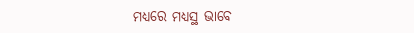ମଧ୍ୟରେ ମଧ୍ୟସ୍ଥ ଭାବେ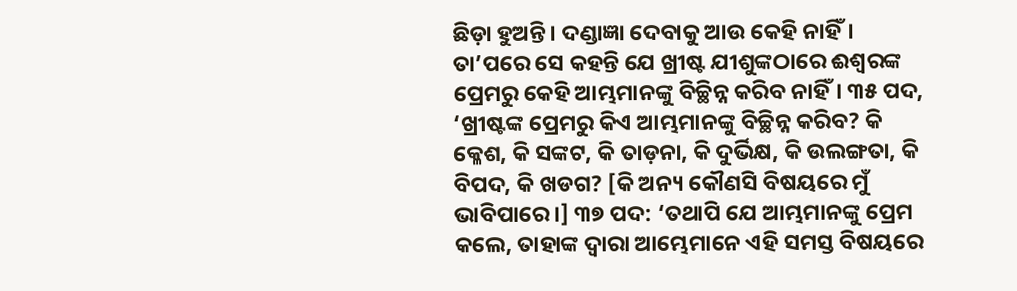ଛିଡ଼ା ହୁଅନ୍ତି। ଦଣ୍ଡାଜ୍ଞା ଦେବାକୁ ଆଉ କେହି ନାହିଁ।
ତା’ପରେ ସେ କହନ୍ତି ଯେ ଖ୍ରୀଷ୍ଟ ଯୀଶୁଙ୍କଠାରେ ଈଶ୍ୱରଙ୍କ ପ୍ରେମରୁ କେହି ଆମ୍ଭମାନଙ୍କୁ ବିଚ୍ଛିନ୍ନ କରିବ ନାହିଁ। ୩୫ ପଦ, ‘ଖ୍ରୀଷ୍ଟଙ୍କ ପ୍ରେମରୁ କିଏ ଆମ୍ଭମାନଙ୍କୁ ବିଚ୍ଛିନ୍ନ କରିବ? କି କ୍ଳେଶ, କି ସଙ୍କଟ, କି ତାଡ଼ନା, କି ଦୁର୍ଭିକ୍ଷ, କି ଉଲଙ୍ଗତା, କି ବିପଦ, କି ଖଡଗ? [କି ଅନ୍ୟ କୌଣସି ବିଷୟରେ ମୁଁ ଭାବିପାରେ।] ୩୭ ପଦ: ‘ତଥାପି ଯେ ଆମ୍ଭମାନଙ୍କୁ ପ୍ରେମ କଲେ, ତାହାଙ୍କ ଦ୍ୱାରା ଆମ୍ଭେମାନେ ଏହି ସମସ୍ତ ବିଷୟରେ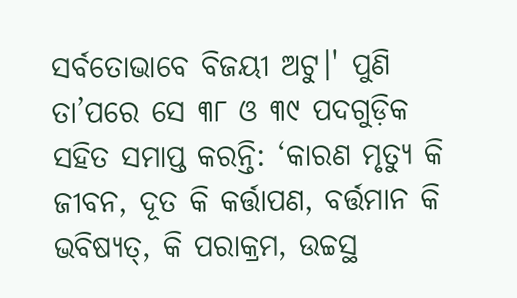ସର୍ବତୋଭାବେ ବିଜୟୀ ଅଟୁ।' ପୁଣି ତା’ପରେ ସେ ୩୮ ଓ ୩୯ ପଦଗୁଡ଼ିକ ସହିତ ସମାପ୍ତ କରନ୍ତି: ‘କାରଣ ମୃତ୍ୟୁ କି ଜୀବନ, ଦୂତ କି କର୍ତ୍ତାପଣ, ବର୍ତ୍ତମାନ କି ଭବିଷ୍ୟତ୍, କି ପରାକ୍ରମ, ଉଚ୍ଚସ୍ଥ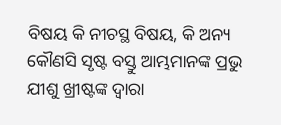ବିଷୟ କି ନୀଚସ୍ଥ ବିଷୟ, କି ଅନ୍ୟ କୌଣସି ସୃଷ୍ଟ ବସ୍ତୁ ଆମ୍ଭମାନଙ୍କ ପ୍ରଭୁ ଯୀଶୁ ଖ୍ରୀଷ୍ଟଙ୍କ ଦ୍ୱାରା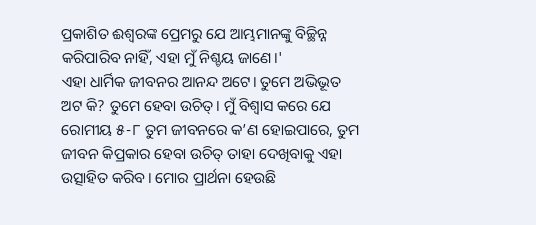ପ୍ରକାଶିତ ଈଶ୍ୱରଙ୍କ ପ୍ରେମରୁ ଯେ ଆମ୍ଭମାନଙ୍କୁ ବିଚ୍ଛିନ୍ନ କରିପାରିବ ନାହିଁ, ଏହା ମୁଁ ନିଶ୍ଚୟ ଜାଣେ।'
ଏହା ଧାର୍ମିକ ଜୀବନର ଆନନ୍ଦ ଅଟେ। ତୁମେ ଅଭିଭୂତ ଅଟ କି? ତୁମେ ହେବା ଉଚିତ୍। ମୁଁ ବିଶ୍ୱାସ କରେ ଯେ ରୋମୀୟ ୫-୮ ତୁମ ଜୀବନରେ କ’ଣ ହୋଇପାରେ, ତୁମ ଜୀବନ କିପ୍ରକାର ହେବା ଉଚିତ୍ ତାହା ଦେଖିବାକୁ ଏହା ଉତ୍ସାହିତ କରିବ। ମୋର ପ୍ରାର୍ଥନା ହେଉଛି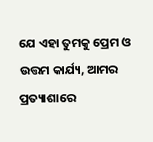ଯେ ଏହା ତୁମକୁ ପ୍ରେମ ଓ ଉତ୍ତମ କାର୍ଯ୍ୟ, ଆମର ପ୍ରତ୍ୟାଶାରେ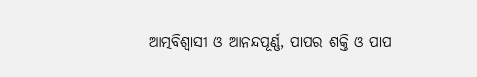ଆତ୍ମବିଶ୍ୱାସୀ ଓ ଆନନ୍ଦପୂର୍ଣ୍ଣ, ପାପର ଶକ୍ତି ଓ ପାପ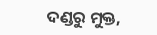ଦଣ୍ଡରୁ ମୁକ୍ତ,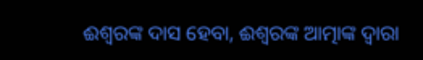ଈଶ୍ୱରଙ୍କ ଦାସ ହେବା, ଈଶ୍ୱରଙ୍କ ଆତ୍ମାଙ୍କ ଦ୍ୱାରା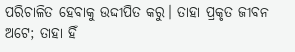ପରିଚାଳିତ ହେବାକୁ ଉଦ୍ଦୀପିତ କରୁ। ତାହା ପ୍ରକୃତ ଜୀବନ ଅଟେ; ତାହା ହିଁ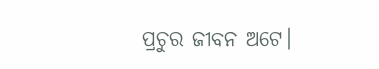ପ୍ରଚୁର ଜୀବନ ଅଟେ।